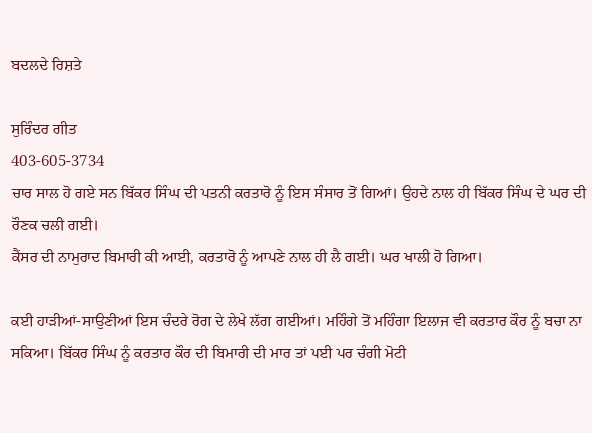ਬਦਲਦੇ ਰਿਸ਼ਤੇ

ਸੁਰਿੰਦਰ ਗੀਤ
403-605-3734
ਚਾਰ ਸਾਲ ਹੋ ਗਏ ਸਨ ਬਿੱਕਰ ਸਿੰਘ ਦੀ ਪਤਨੀ ਕਰਤਾਰੋ ਨੂੰ ਇਸ ਸੰਸਾਰ ਤੋਂ ਗਿਆਂ। ਉਹਦੇ ਨਾਲ ਹੀ ਬਿੱਕਰ ਸਿੰਘ ਦੇ ਘਰ ਦੀ ਰੌਣਕ ਚਲੀ ਗਈ।
ਕੈਂਸਰ ਦੀ ਨਾਮੁਰਾਦ ਬਿਮਾਰੀ ਕੀ ਆਈ, ਕਰਤਾਰੋ ਨੂੰ ਆਪਣੇ ਨਾਲ ਹੀ ਲੈ ਗਈ। ਘਰ ਖਾਲੀ ਹੋ ਗਿਆ।

ਕਈ ਹਾੜੀਆਂ-ਸਾਉਣੀਆਂ ਇਸ ਚੰਦਰੇ ਰੋਗ ਦੇ ਲੇਖੇ ਲੱਗ ਗਈਆਂ। ਮਹਿੰਗੇ ਤੋਂ ਮਹਿੰਗਾ ਇਲਾਜ ਵੀ ਕਰਤਾਰ ਕੌਰ ਨੂੰ ਬਚਾ ਨਾ ਸਕਿਆ। ਬਿੱਕਰ ਸਿੰਘ ਨੂੰ ਕਰਤਾਰ ਕੌਰ ਦੀ ਬਿਮਾਰੀ ਦੀ ਮਾਰ ਤਾਂ ਪਈ ਪਰ ਚੰਗੀ ਮੋਟੀ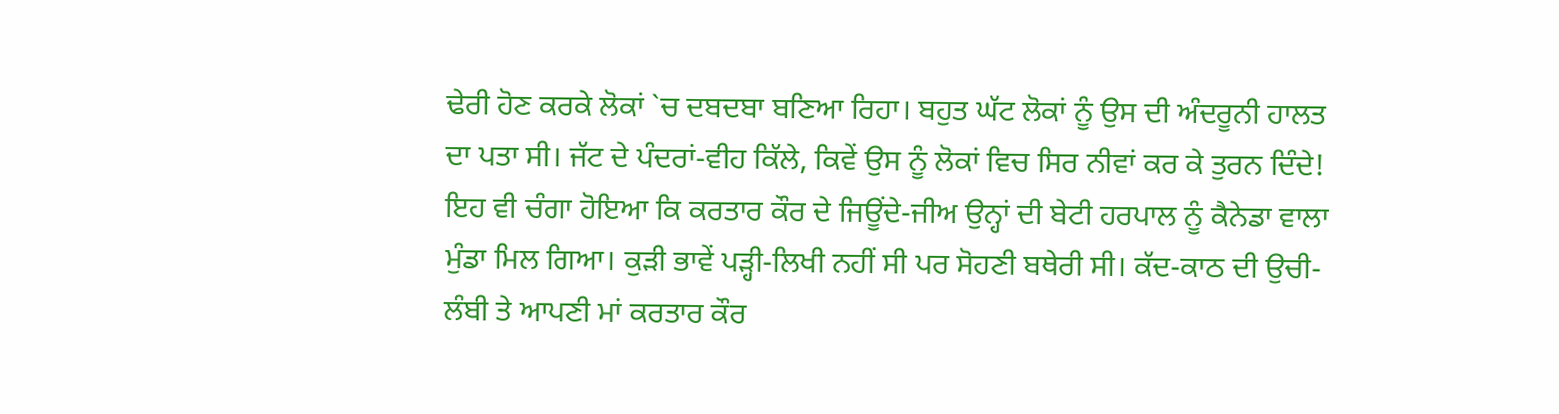ਢੇਰੀ ਹੋਣ ਕਰਕੇ ਲੋਕਾਂ `ਚ ਦਬਦਬਾ ਬਣਿਆ ਰਿਹਾ। ਬਹੁਤ ਘੱਟ ਲੋਕਾਂ ਨੂੰ ਉਸ ਦੀ ਅੰਦਰੂਨੀ ਹਾਲਤ ਦਾ ਪਤਾ ਸੀ। ਜੱਟ ਦੇ ਪੰਦਰਾਂ-ਵੀਹ ਕਿੱਲੇ, ਕਿਵੇਂ ਉਸ ਨੂੰ ਲੋਕਾਂ ਵਿਚ ਸਿਰ ਨੀਵਾਂ ਕਰ ਕੇ ਤੁਰਨ ਦਿੰਦੇ!
ਇਹ ਵੀ ਚੰਗਾ ਹੋਇਆ ਕਿ ਕਰਤਾਰ ਕੌਰ ਦੇ ਜਿਊਂਦੇ-ਜੀਅ ਉਨ੍ਹਾਂ ਦੀ ਬੇਟੀ ਹਰਪਾਲ ਨੂੰ ਕੈਨੇਡਾ ਵਾਲਾ ਮੁੰਡਾ ਮਿਲ ਗਿਆ। ਕੁੜੀ ਭਾਵੇਂ ਪੜ੍ਹੀ-ਲਿਖੀ ਨਹੀਂ ਸੀ ਪਰ ਸੋਹਣੀ ਬਥੇਰੀ ਸੀ। ਕੱਦ-ਕਾਠ ਦੀ ਉਚੀ-ਲੰਬੀ ਤੇ ਆਪਣੀ ਮਾਂ ਕਰਤਾਰ ਕੌਰ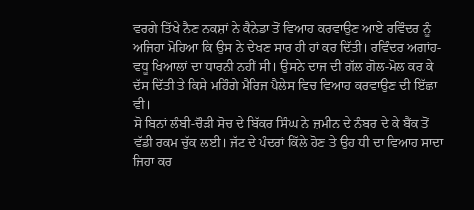ਵਰਗੇ ਤਿੱਖੇ ਨੈਣ ਨਕਸ਼ਾਂ ਨੇ ਕੈਨੇਡਾ ਤੋਂ ਵਿਆਹ ਕਰਵਾਉਣ ਆਏ ਰਵਿੰਦਰ ਨੂੰ ਅਜਿਹਾ ਮੋਹਿਆ ਕਿ ਉਸ ਨੇ ਦੇਖਣ ਸਾਰ ਹੀ ਹਾਂ ਕਰ ਦਿੱਤੀ। ਰਵਿੰਦਰ ਅਗਾਂਹ-ਵਧੂ ਖਿਆਲਾਂ ਦਾ ਧਾਰਨੀ ਨਹੀਂ ਸੀ। ਉਸਨੇ ਦਾਜ ਦੀ ਗੱਲ ਗੋਲ-ਮੋਲ ਕਰ ਕੇ ਦੱਸ ਦਿੱਤੀ ਤੇ ਕਿਸੇ ਮਹਿੰਗੇ ਮੈਰਿਜ ਪੈਲੇਸ ਵਿਚ ਵਿਆਹ ਕਰਵਾਉਣ ਦੀ ਇੱਛਾ ਵੀ।
ਸੋ ਬਿਨਾਂ ਲੰਬੀ-ਚੌੜੀ ਸੋਚ ਦੇ ਬਿੱਕਰ ਸਿੰਘ ਨੇ ਜ਼ਮੀਨ ਦੇ ਨੰਬਰ ਦੇ ਕੇ ਬੈਂਕ ਤੋਂ ਵੱਡੀ ਰਕਮ ਚੁੱਕ ਲਈ। ਜੱਟ ਦੇ ਪੰਦਰਾਂ ਕਿੱਲੇ ਹੋਣ ਤੇ ਉਹ ਧੀ ਦਾ ਵਿਆਹ ਸਾਦਾ ਜਿਹਾ ਕਰ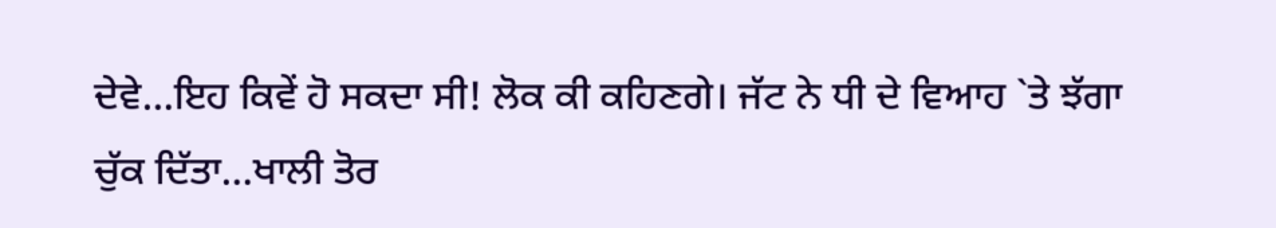ਦੇਵੇ…ਇਹ ਕਿਵੇਂ ਹੋ ਸਕਦਾ ਸੀ! ਲੋਕ ਕੀ ਕਹਿਣਗੇ। ਜੱਟ ਨੇ ਧੀ ਦੇ ਵਿਆਹ `ਤੇ ਝੱਗਾ ਚੁੱਕ ਦਿੱਤਾ…ਖਾਲੀ ਤੋਰ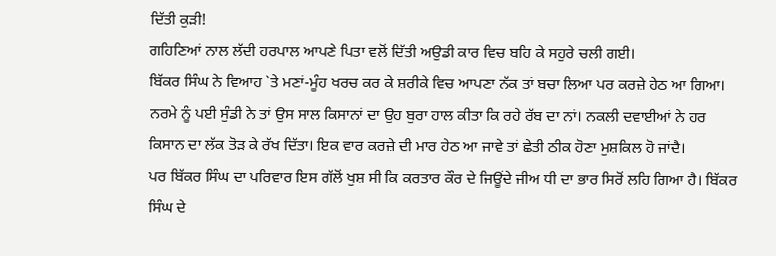ਦਿੱਤੀ ਕੁੜੀ!
ਗਹਿਣਿਆਂ ਨਾਲ ਲੱਦੀ ਹਰਪਾਲ ਆਪਣੇ ਪਿਤਾ ਵਲੋਂ ਦਿੱਤੀ ਅਉਡੀ ਕਾਰ ਵਿਚ ਬਹਿ ਕੇ ਸਹੁਰੇ ਚਲੀ ਗਈ।
ਬਿੱਕਰ ਸਿੰਘ ਨੇ ਵਿਆਹ `ਤੇ ਮਣਾਂ-ਮੂੰਹ ਖਰਚ ਕਰ ਕੇ ਸ਼ਰੀਕੇ ਵਿਚ ਆਪਣਾ ਨੱਕ ਤਾਂ ਬਚਾ ਲਿਆ ਪਰ ਕਰਜ਼ੇ ਹੇਠ ਆ ਗਿਆ। ਨਰਮੇ ਨੂੰ ਪਈ ਸੁੰਡੀ ਨੇ ਤਾਂ ਉਸ ਸਾਲ ਕਿਸਾਨਾਂ ਦਾ ਉਹ ਬੁਰਾ ਹਾਲ ਕੀਤਾ ਕਿ ਰਹੇ ਰੱਬ ਦਾ ਨਾਂ। ਨਕਲੀ ਦਵਾਈਆਂ ਨੇ ਹਰ ਕਿਸਾਨ ਦਾ ਲੱਕ ਤੋੜ ਕੇ ਰੱਖ ਦਿੱਤਾ। ਇਕ ਵਾਰ ਕਰਜ਼ੇ ਦੀ ਮਾਰ ਹੇਠ ਆ ਜਾਵੇ ਤਾਂ ਛੇਤੀ ਠੀਕ ਹੋਣਾ ਮੁਸ਼ਕਿਲ ਹੋ ਜਾਂਦੈ।
ਪਰ ਬਿੱਕਰ ਸਿੰਘ ਦਾ ਪਰਿਵਾਰ ਇਸ ਗੱਲੋਂ ਖੁਸ਼ ਸੀ ਕਿ ਕਰਤਾਰ ਕੌਰ ਦੇ ਜਿਊਂਦੇ ਜੀਅ ਧੀ ਦਾ ਭਾਰ ਸਿਰੋਂ ਲਹਿ ਗਿਆ ਹੈ। ਬਿੱਕਰ ਸਿੰਘ ਦੇ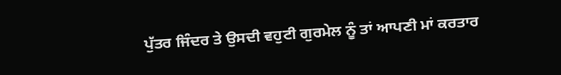ਪੁੱਤਰ ਜਿੰਦਰ ਤੇ ਉਸਦੀ ਵਹੁਟੀ ਗੁਰਮੇਲ ਨੂੰ ਤਾਂ ਆਪਣੀ ਮਾਂ ਕਰਤਾਰ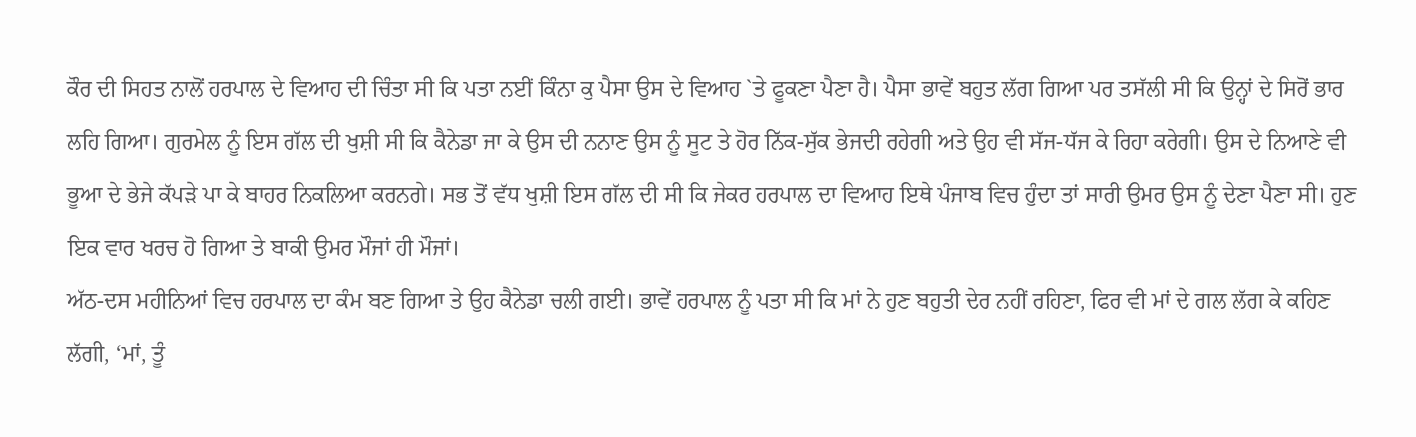ਕੌਰ ਦੀ ਸਿਹਤ ਨਾਲੋਂ ਹਰਪਾਲ ਦੇ ਵਿਆਹ ਦੀ ਚਿੰਤਾ ਸੀ ਕਿ ਪਤਾ ਨਈਂ ਕਿੰਨਾ ਕੁ ਪੈਸਾ ਉਸ ਦੇ ਵਿਆਹ `ਤੇ ਫੂਕਣਾ ਪੈਣਾ ਹੈ। ਪੈਸਾ ਭਾਵੇਂ ਬਹੁਤ ਲੱਗ ਗਿਆ ਪਰ ਤਸੱਲੀ ਸੀ ਕਿ ਉਨ੍ਹਾਂ ਦੇ ਸਿਰੋਂ ਭਾਰ ਲਹਿ ਗਿਆ। ਗੁਰਮੇਲ ਨੂੰ ਇਸ ਗੱਲ ਦੀ ਖੁਸ਼ੀ ਸੀ ਕਿ ਕੈਨੇਡਾ ਜਾ ਕੇ ਉਸ ਦੀ ਨਨਾਣ ਉਸ ਨੂੰ ਸੂਟ ਤੇ ਹੋਰ ਨਿੱਕ-ਸੁੱਕ ਭੇਜਦੀ ਰਹੇਗੀ ਅਤੇ ਉਹ ਵੀ ਸੱਜ-ਧੱਜ ਕੇ ਰਿਹਾ ਕਰੇਗੀ। ਉਸ ਦੇ ਨਿਆਣੇ ਵੀ ਭੂਆ ਦੇ ਭੇਜੇ ਕੱਪੜੇ ਪਾ ਕੇ ਬਾਹਰ ਨਿਕਲਿਆ ਕਰਨਗੇ। ਸਭ ਤੋਂ ਵੱਧ ਖੁਸ਼ੀ ਇਸ ਗੱਲ ਦੀ ਸੀ ਕਿ ਜੇਕਰ ਹਰਪਾਲ ਦਾ ਵਿਆਹ ਇਥੇ ਪੰਜਾਬ ਵਿਚ ਹੁੰਦਾ ਤਾਂ ਸਾਰੀ ਉਮਰ ਉਸ ਨੂੰ ਦੇਣਾ ਪੈਣਾ ਸੀ। ਹੁਣ ਇਕ ਵਾਰ ਖਰਚ ਹੋ ਗਿਆ ਤੇ ਬਾਕੀ ਉਮਰ ਮੌਜਾਂ ਹੀ ਮੌਜਾਂ।
ਅੱਠ-ਦਸ ਮਹੀਨਿਆਂ ਵਿਚ ਹਰਪਾਲ ਦਾ ਕੰਮ ਬਣ ਗਿਆ ਤੇ ਉਹ ਕੈਨੇਡਾ ਚਲੀ ਗਈ। ਭਾਵੇਂ ਹਰਪਾਲ ਨੂੰ ਪਤਾ ਸੀ ਕਿ ਮਾਂ ਨੇ ਹੁਣ ਬਹੁਤੀ ਦੇਰ ਨਹੀਂ ਰਹਿਣਾ, ਫਿਰ ਵੀ ਮਾਂ ਦੇ ਗਲ ਲੱਗ ਕੇ ਕਹਿਣ ਲੱਗੀ, ‘ਮਾਂ, ਤੂੰ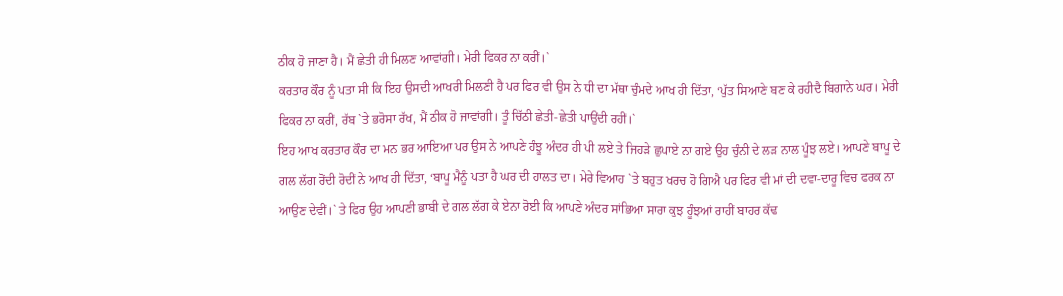ਠੀਕ ਹੋ ਜਾਣਾ ਹੈ। ਮੈਂ ਛੇਤੀ ਹੀ ਮਿਲਣ ਆਵਾਂਗੀ। ਮੇਰੀ ਫਿਕਰ ਨਾ ਕਰੀਂ।`
ਕਰਤਾਰ ਕੌਰ ਨੂੰ ਪਤਾ ਸੀ ਕਿ ਇਹ ਉਸਦੀ ਆਖਰੀ ਮਿਲਣੀ ਹੈ ਪਰ ਫਿਰ ਵੀ ਉਸ ਨੇ ਧੀ ਦਾ ਮੱਥਾ ਚੁੰਮਦੇ ਆਖ ਹੀ ਦਿੱਤਾ, ‘ਪੁੱਤ ਸਿਆਣੇ ਬਣ ਕੇ ਰਹੀਦੈ ਬਿਗਾਨੇ ਘਰ। ਮੇਰੀ ਫਿਕਰ ਨਾ ਕਰੀਂ, ਰੱਬ `ਤੇ ਭਰੋਸਾ ਰੱਖ, ਮੈਂ ਠੀਕ ਹੋ ਜਾਵਾਂਗੀ। ਤੂੰ ਚਿੱਠੀ ਛੇਤੀ-ਛੇਤੀ ਪਾਉਂਦੀ ਰਹੀਂ।`
ਇਹ ਆਖ ਕਰਤਾਰ ਕੌਰ ਦਾ ਮਨ ਭਰ ਆਇਆ ਪਰ ਉਸ ਨੇ ਆਪਣੇ ਹੰਝੂ ਅੰਦਰ ਹੀ ਪੀ ਲਏ ਤੇ ਜਿਹੜੇ ਛੁਪਾਏ ਨਾ ਗਏ ਉਹ ਚੁੰਨੀ ਦੇ ਲੜ ਨਾਲ ਪੂੰਝ ਲਏ। ਆਪਣੇ ਬਾਪੂ ਦੇ ਗਲ ਲੱਗ ਰੋਂਦੀ ਰੋਦੀਂ ਨੇ ਆਖ ਹੀ ਦਿੱਤਾ, ‘ਬਾਪੂ ਮੈਨੂੰ ਪਤਾ ਹੈ ਘਰ ਦੀ ਹਾਲਤ ਦਾ। ਮੇਰੇ ਵਿਆਹ `ਤੇ ਬਹੁਤ ਖਰਚ ਹੋ ਗਿਐ ਪਰ ਫਿਰ ਵੀ ਮਾਂ ਦੀ ਦਵਾ-ਦਾਰੂ ਵਿਚ ਫਰਕ ਨਾ ਆਉਣ ਦੇਵੀਂ।` ਤੇ ਫਿਰ ਉਹ ਆਪਣੀ ਭਾਬੀ ਦੇ ਗਲ ਲੱਗ ਕੇ ਏਨਾ ਰੋਈ ਕਿ ਆਪਣੇ ਅੰਦਰ ਸਾਂਭਿਆ ਸਾਰਾ ਕੁਝ ਹੂੰਝਆਂ ਰਾਹੀਂ ਬਾਹਰ ਕੱਢ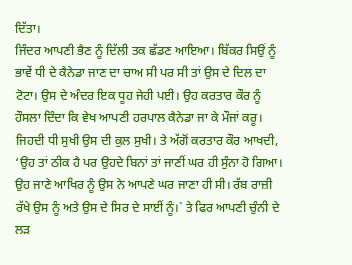ਦਿੱਤਾ।
ਜਿੰਦਰ ਆਪਣੀ ਭੈਣ ਨੂੰ ਦਿੱਲੀ ਤਕ ਛੱਡਣ ਆਇਆ। ਬਿੱਕਰ ਸਿਉਂ ਨੂੰ ਭਾਵੇਂ ਧੀ ਦੇ ਕੈਨੇਡਾ ਜਾਣ ਦਾ ਚਾਅ ਸੀ ਪਰ ਸੀ ਤਾਂ ਉਸ ਦੇ ਦਿਲ ਦਾ ਟੋਟਾ। ਉਸ ਦੇ ਅੰਦਰ ਇਕ ਧੂਹ ਜੇਹੀ ਪਈ। ਉਹ ਕਰਤਾਰ ਕੌਰ ਨੂੰ ਹੌਸਲਾ ਦਿੰਦਾ ਕਿ ਵੇਖ ਆਪਣੀ ਹਰਪਾਲ ਕੈਨੇਡਾ ਜਾ ਕੇ ਮੌਜਾਂ ਕਰੂ। ਜਿਹਦੀ ਧੀ ਸੁਖੀ ਉਸ ਦੀ ਕੁਲ ਸੁਖੀ। ਤੇ ਅੱਗੋਂ ਕਰਤਾਰ ਕੌਰ ਆਖਦੀ, ‘ਉਹ ਤਾਂ ਠੀਕ ਹੈ ਪਰ ਉਹਦੇ ਬਿਨਾਂ ਤਾਂ ਜਾਣੀਂ ਘਰ ਹੀ ਸੁੰਨਾ ਹੋ ਗਿਆ। ਉਹ ਜਾਣੇ ਆਖਿਰ ਨੂੰ ਉਸ ਨੇ ਆਪਣੇ ਘਰ ਜਾਣਾ ਹੀ ਸੀ। ਰੱਬ ਰਾਜ਼ੀ ਰੱਖੇ ਉਸ ਨੂੰ ਅਤੇ ਉਸ ਦੇ ਸਿਰ ਦੇ ਸਾਈਂ ਨੂੰ।` ਤੇ ਫਿਰ ਆਪਣੀ ਚੁੰਨੀ ਦੇ ਲੜ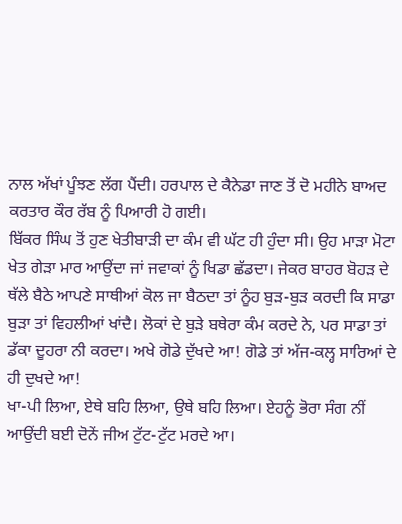ਨਾਲ ਅੱਖਾਂ ਪੂੰਝਣ ਲੱਗ ਪੈਂਦੀ। ਹਰਪਾਲ ਦੇ ਕੈਨੇਡਾ ਜਾਣ ਤੋਂ ਦੋ ਮਹੀਨੇ ਬਾਅਦ ਕਰਤਾਰ ਕੌਰ ਰੱਬ ਨੂੰ ਪਿਆਰੀ ਹੋ ਗਈ।
ਬਿੱਕਰ ਸਿੰਘ ਤੋਂ ਹੁਣ ਖੇਤੀਬਾੜੀ ਦਾ ਕੰਮ ਵੀ ਘੱਟ ਹੀ ਹੁੰਦਾ ਸੀ। ਉਹ ਮਾੜਾ ਮੋਟਾ ਖੇਤ ਗੇੜਾ ਮਾਰ ਆਉਂਦਾ ਜਾਂ ਜਵਾਕਾਂ ਨੂੰ ਖਿਡਾ ਛੱਡਦਾ। ਜੇਕਰ ਬਾਹਰ ਬੋਹੜ ਦੇ ਥੱਲੇ ਬੈਠੇ ਆਪਣੇ ਸਾਥੀਆਂ ਕੋਲ ਜਾ ਬੈਠਦਾ ਤਾਂ ਨੂੰਹ ਬੁੜ-ਬੁੜ ਕਰਦੀ ਕਿ ਸਾਡਾ ਬੁੜਾ ਤਾਂ ਵਿਹਲੀਆਂ ਖਾਂਦੈ। ਲੋਕਾਂ ਦੇ ਬੁੜੇ ਬਥੇਰਾ ਕੰਮ ਕਰਦੇ ਨੇ, ਪਰ ਸਾਡਾ ਤਾਂ ਡੱਕਾ ਦੂਹਰਾ ਨੀ ਕਰਦਾ। ਅਖੇ ਗੋਡੇ ਦੁੱਖਦੇ ਆ! ਗੋਡੇ ਤਾਂ ਅੱਜ-ਕਲ੍ਹ ਸਾਰਿਆਂ ਦੇ ਹੀ ਦੁਖਦੇ ਆ!
ਖਾ-ਪੀ ਲਿਆ, ਏਥੇ ਬਹਿ ਲਿਆ, ਉਥੇ ਬਹਿ ਲਿਆ। ਏਹਨੂੰ ਭੋਰਾ ਸੰਗ ਨੀਂ ਆਉਂਦੀ ਬਈ ਦੋਨੇਂ ਜੀਅ ਟੁੱਟ-ਟੁੱਟ ਮਰਦੇ ਆ।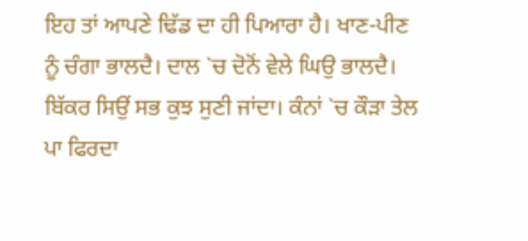ਇਹ ਤਾਂ ਆਪਣੇ ਢਿੱਡ ਦਾ ਹੀ ਪਿਆਰਾ ਹੈ। ਖਾਣ-ਪੀਣ ਨੂੰ ਚੰਗਾ ਭਾਲਦੈ। ਦਾਲ `ਚ ਦੋਨੋਂ ਵੇਲੇ ਘਿਉ ਭਾਲਦੈ।
ਬਿੱਕਰ ਸਿਉਂ ਸਭ ਕੁਝ ਸੁਣੀ ਜਾਂਦਾ। ਕੰਨਾਂ `ਚ ਕੌੜਾ ਤੇਲ ਪਾ ਫਿਰਦਾ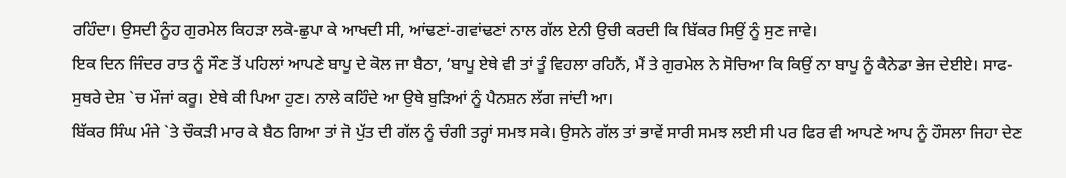ਰਹਿੰਦਾ। ਉਸਦੀ ਨੂੰਹ ਗੁਰਮੇਲ ਕਿਹੜਾ ਲਕੋ-ਛੁਪਾ ਕੇ ਆਖਦੀ ਸੀ, ਆਂਢਣਾਂ-ਗਵਾਂਢਣਾਂ ਨਾਲ ਗੱਲ ਏਨੀ ਉਚੀ ਕਰਦੀ ਕਿ ਬਿੱਕਰ ਸਿਉਂ ਨੂੰ ਸੁਣ ਜਾਵੇ।
ਇਕ ਦਿਨ ਜਿੰਦਰ ਰਾਤ ਨੂੰ ਸੌਣ ਤੋਂ ਪਹਿਲਾਂ ਆਪਣੇ ਬਾਪੂ ਦੇ ਕੋਲ ਜਾ ਬੈਠਾ, ‘ਬਾਪੂ ਏਥੇ ਵੀ ਤਾਂ ਤੂੰ ਵਿਹਲਾ ਰਹਿਨੈਂ, ਮੈਂ ਤੇ ਗੁਰਮੇਲ ਨੇ ਸੋਚਿਆ ਕਿ ਕਿਉਂ ਨਾ ਬਾਪੂ ਨੂੰ ਕੈਨੇਡਾ ਭੇਜ ਦੇਈਏ। ਸਾਫ- ਸੁਥਰੇ ਦੇਸ਼ `ਚ ਮੌਜਾਂ ਕਰੂ। ਏਥੇ ਕੀ ਪਿਆ ਹੁਣ। ਨਾਲੇ ਕਹਿੰਦੇ ਆ ਉਥੇ ਬੁੜਿਆਂ ਨੂੰ ਪੈਨਸ਼ਨ ਲੱਗ ਜਾਂਦੀ ਆ।
ਬਿੱਕਰ ਸਿੰਘ ਮੰਜੇ `ਤੇ ਚੌਕੜੀ ਮਾਰ ਕੇ ਬੈਠ ਗਿਆ ਤਾਂ ਜੋ ਪੁੱਤ ਦੀ ਗੱਲ ਨੂੰ ਚੰਗੀ ਤਰ੍ਹਾਂ ਸਮਝ ਸਕੇ। ਉਸਨੇ ਗੱਲ ਤਾਂ ਭਾਵੇਂ ਸਾਰੀ ਸਮਝ ਲਈ ਸੀ ਪਰ ਫਿਰ ਵੀ ਆਪਣੇ ਆਪ ਨੂੰ ਹੌਸਲਾ ਜਿਹਾ ਦੇਣ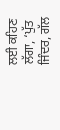ਲਈ ਕਹਿਣ ਲੱਗਾ, ‘ਪੁੱਤ ਜਿੰਦਰ, ਗੱਲ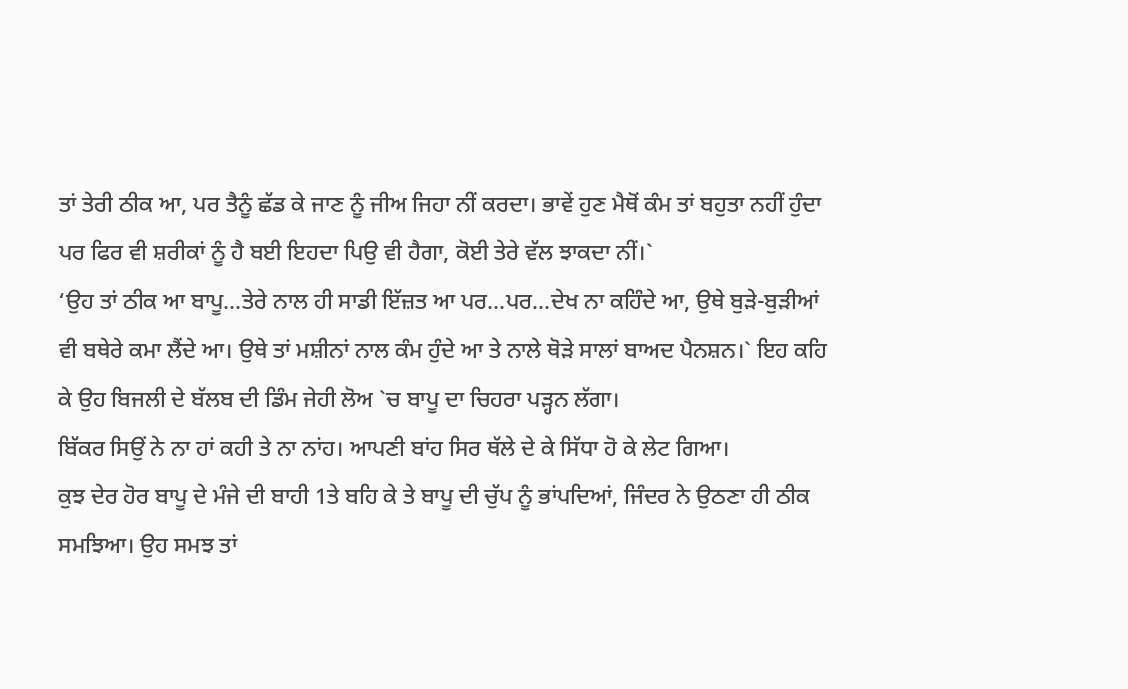ਤਾਂ ਤੇਰੀ ਠੀਕ ਆ, ਪਰ ਤੈਨੂੰ ਛੱਡ ਕੇ ਜਾਣ ਨੂੰ ਜੀਅ ਜਿਹਾ ਨੀਂ ਕਰਦਾ। ਭਾਵੇਂ ਹੁਣ ਮੈਥੋਂ ਕੰਮ ਤਾਂ ਬਹੁਤਾ ਨਹੀਂ ਹੁੰਦਾ ਪਰ ਫਿਰ ਵੀ ਸ਼ਰੀਕਾਂ ਨੂੰ ਹੈ ਬਈ ਇਹਦਾ ਪਿਉ ਵੀ ਹੈਗਾ, ਕੋਈ ਤੇਰੇ ਵੱਲ ਝਾਕਦਾ ਨੀਂ।`
‘ਉਹ ਤਾਂ ਠੀਕ ਆ ਬਾਪੂ…ਤੇਰੇ ਨਾਲ ਹੀ ਸਾਡੀ ਇੱਜ਼ਤ ਆ ਪਰ…ਪਰ…ਦੇਖ ਨਾ ਕਹਿੰਦੇ ਆ, ਉਥੇ ਬੁੜੇ-ਬੁੜੀਆਂ ਵੀ ਬਥੇਰੇ ਕਮਾ ਲੈਂਦੇ ਆ। ਉਥੇ ਤਾਂ ਮਸ਼ੀਨਾਂ ਨਾਲ ਕੰਮ ਹੁੰਦੇ ਆ ਤੇ ਨਾਲੇ ਥੋੜੇ ਸਾਲਾਂ ਬਾਅਦ ਪੈਨਸ਼ਨ।` ਇਹ ਕਹਿ ਕੇ ਉਹ ਬਿਜਲੀ ਦੇ ਬੱਲਬ ਦੀ ਡਿੰਮ ਜੇਹੀ ਲੋਅ `ਚ ਬਾਪੂ ਦਾ ਚਿਹਰਾ ਪੜ੍ਹਨ ਲੱਗਾ।
ਬਿੱਕਰ ਸਿਉਂ ਨੇ ਨਾ ਹਾਂ ਕਹੀ ਤੇ ਨਾ ਨਾਂਹ। ਆਪਣੀ ਬਾਂਹ ਸਿਰ ਥੱਲੇ ਦੇ ਕੇ ਸਿੱਧਾ ਹੋ ਕੇ ਲੇਟ ਗਿਆ।
ਕੁਝ ਦੇਰ ਹੋਰ ਬਾਪੂ ਦੇ ਮੰਜੇ ਦੀ ਬਾਹੀ 1ਤੇ ਬਹਿ ਕੇ ਤੇ ਬਾਪੂ ਦੀ ਚੁੱਪ ਨੂੰ ਭਾਂਪਦਿਆਂ, ਜਿੰਦਰ ਨੇ ਉਠਣਾ ਹੀ ਠੀਕ ਸਮਝਿਆ। ਉਹ ਸਮਝ ਤਾਂ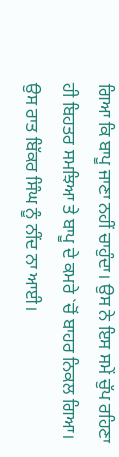ਗਿਆ ਕਿ ਬਾਪੂ ਜਾਣਾ ਨਹੀਂ ਚਾਹੁੰਦਾ। ਉਸ ਨੇ ਇਸ ਸਮੇਂ ਚੁੱਪ ਰਹਿਣਾ ਹੀ ਬਿਹਤਰ ਸਮਝਿਆ ਤੇ ਬਾਪੂ ਦੇ ਕਮਰੇ `ਚੋਂ ਬਾਹਰ ਨਿਕਲ ਗਿਆ।
ਉਸ ਰਾਤ ਬਿੱਕਰ ਸਿੰਘ ਨੂੰ ਨੀਂਦ ਨਾ ਆਈ।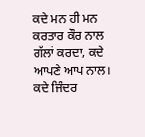ਕਦੇ ਮਨ ਹੀ ਮਨ ਕਰਤਾਰ ਕੌਰ ਨਾਲ ਗੱਲਾਂ ਕਰਦਾ, ਕਦੇ ਆਪਣੇ ਆਪ ਨਾਲ। ਕਦੇ ਜਿੰਦਰ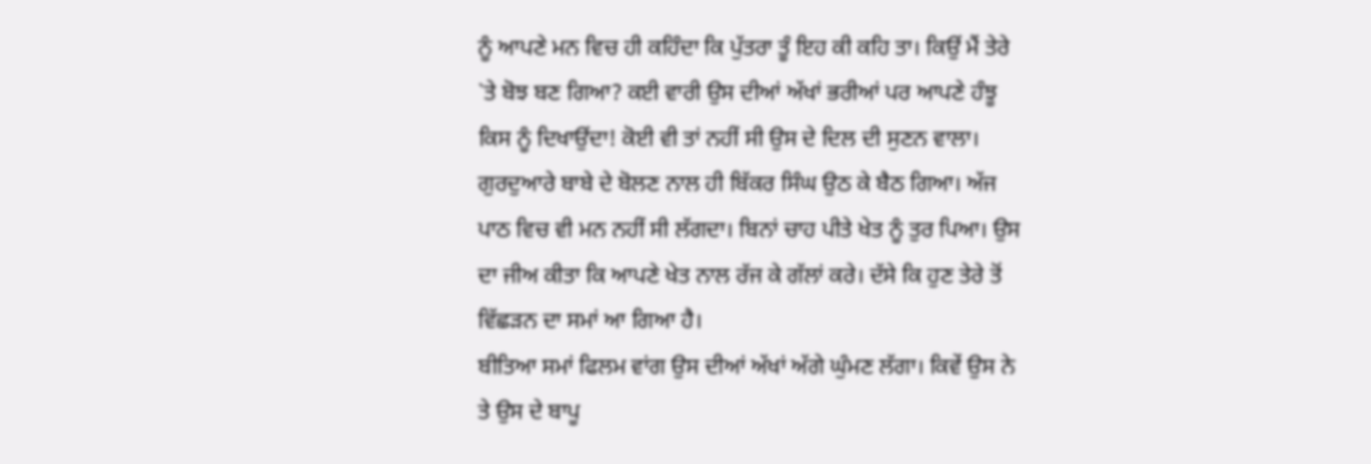ਨੂੰ ਆਪਣੇ ਮਨ ਵਿਚ ਹੀ ਕਹਿੰਦਾ ਕਿ ਪੁੱਤਰਾ ਤੂੰ ਇਹ ਕੀ ਕਹਿ ਤਾ। ਕਿਉਂ ਮੈਂ ਤੇਰੇ `ਤੇ ਬੋਝ ਬਣ ਗਿਆ? ਕਈ ਵਾਰੀ ਉਸ ਦੀਆਂ ਅੱਖਾਂ ਭਰੀਆਂ ਪਰ ਆਪਣੇ ਹੰਝੂ ਕਿਸ ਨੂੰ ਦਿਖਾਉਂਦਾ! ਕੋਈ ਵੀ ਤਾਂ ਨਹੀਂ ਸੀ ਉਸ ਦੇ ਦਿਲ ਦੀ ਸੁਣਨ ਵਾਲਾ।
ਗੁਰਦੁਆਰੇ ਬਾਬੇ ਦੇ ਬੋਲਣ ਨਾਲ ਹੀ ਬਿੱਕਰ ਸਿੰਘ ਉਠ ਕੇ ਬੈਠ ਗਿਆ। ਅੱਜ ਪਾਠ ਵਿਚ ਵੀ ਮਨ ਨਹੀਂ ਸੀ ਲੱਗਦਾ। ਬਿਨਾਂ ਚਾਹ ਪੀਤੇ ਖੇਤ ਨੂੰ ਤੁਰ ਪਿਆ। ਉਸ ਦਾ ਜੀਅ ਕੀਤਾ ਕਿ ਆਪਣੇ ਖੇਤ ਨਾਲ ਰੱਜ ਕੇ ਗੱਲਾਂ ਕਰੇ। ਦੱਸੇ ਕਿ ਹੁਣ ਤੇਰੇ ਤੋਂ ਵਿੱਛੜਨ ਦਾ ਸਮਾਂ ਆ ਗਿਆ ਹੈ।
ਬੀਤਿਆ ਸਮਾਂ ਫਿਲਮ ਵਾਂਗ ਉਸ ਦੀਆਂ ਅੱਖਾਂ ਅੱਗੇ ਘੁੰਮਣ ਲੱਗਾ। ਕਿਵੇਂ ਉਸ ਨੇ ਤੇ ਉਸ ਦੇ ਬਾਪੂ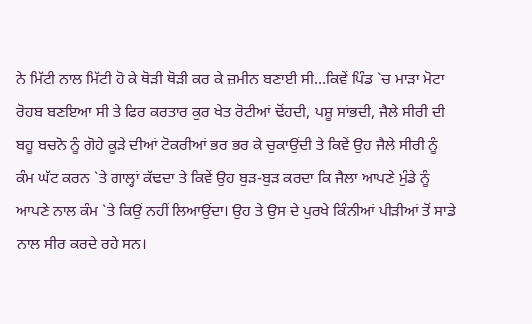ਨੇ ਮਿੱਟੀ ਨਾਲ ਮਿੱਟੀ ਹੋ ਕੇ ਥੋੜੀ ਥੋੜੀ ਕਰ ਕੇ ਜ਼ਮੀਨ ਬਣਾਈ ਸੀ…ਕਿਵੇਂ ਪਿੰਡ `ਚ ਮਾੜਾ ਮੋਟਾ ਰੋਹਬ ਬਣਇਆ ਸੀ ਤੇ ਫਿਰ ਕਰਤਾਰ ਕੁਰ ਖੇਤ ਰੋਟੀਆਂ ਢੋਂਹਦੀ, ਪਸ਼ੂ ਸਾਂਭਦੀ, ਜੈਲੇ ਸੀਰੀ ਦੀ ਬਹੂ ਬਚਨੋ ਨੂੰ ਗੋਹੇ ਕੂੜੇ ਦੀਆਂ ਟੋਕਰੀਆਂ ਭਰ ਭਰ ਕੇ ਚੁਕਾਉਂਦੀ ਤੇ ਕਿਵੇਂ ਉਹ ਜੈਲੇ ਸੀਰੀ ਨੂੰ ਕੰਮ ਘੱਟ ਕਰਨ `ਤੇ ਗਾਲ੍ਹਾਂ ਕੱਢਦਾ ਤੇ ਕਿਵੇਂ ਉਹ ਬੁੜ-ਬੁੜ ਕਰਦਾ ਕਿ ਜੈਲਾ ਆਪਣੇ ਮੁੰਡੇ ਨੂੰ ਆਪਣੇ ਨਾਲ ਕੰਮ `ਤੇ ਕਿਉਂ ਨਹੀਂ ਲਿਆਉਂਦਾ। ਉਹ ਤੇ ਉਸ ਦੇ ਪੁਰਖੇ ਕਿੰਨੀਆਂ ਪੀੜੀਆਂ ਤੋਂ ਸਾਡੇ ਨਾਲ ਸੀਰ ਕਰਦੇ ਰਹੇ ਸਨ।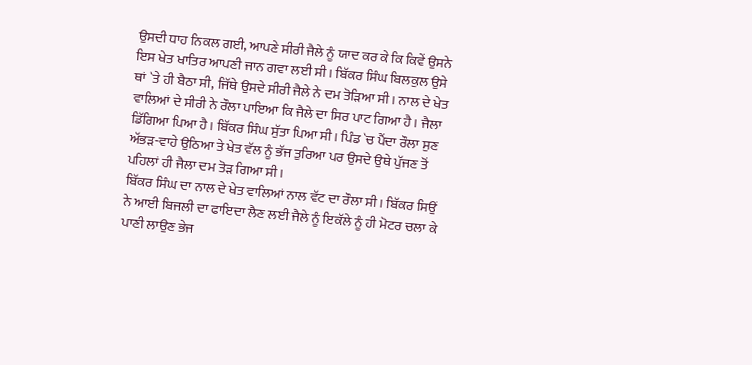ਉਸਦੀ ਧਾਹ ਨਿਕਲ ਗਈ, ਆਪਣੇ ਸੀਰੀ ਜੈਲੇ ਨੂੰ ਯਾਦ ਕਰ ਕੇ ਕਿ ਕਿਵੇਂ ਉਸਨੇ ਇਸ ਖੇਤ ਖਾਤਿਰ ਆਪਣੀ ਜਾਨ ਗਵਾ ਲਈ ਸੀ। ਬਿੱਕਰ ਸਿੰਘ ਬਿਲਕੁਲ ਉਸੇ ਥਾਂ `ਤੇ ਹੀ ਬੈਠਾ ਸੀ, ਜਿੱਥੇ ਉਸਦੇ ਸੀਰੀ ਜੈਲੇ ਨੇ ਦਮ ਤੋੜਿਆ ਸੀ। ਨਾਲ ਦੇ ਖੇਤ ਵਾਲਿਆਂ ਦੇ ਸੀਰੀ ਨੇ ਰੌਲਾ ਪਾਇਆ ਕਿ ਜੈਲੇ ਦਾ ਸਿਰ ਪਾਟ ਗਿਆ ਹੈ। ਜੈਲਾ ਡਿੱਗਿਆ ਪਿਆ ਹੈ। ਬਿੱਕਰ ਸਿੰਘ ਸੁੱਤਾ ਪਿਆ ਸੀ। ਪਿੰਡ `ਚ ਪੈਂਦਾ ਰੌਲਾ ਸੁਣ ਅੱਭੜ-ਵਾਹੇ ਉਠਿਆ ਤੇ ਖੇਤ ਵੱਲ ਨੂੰ ਭੱਜ ਤੁਰਿਆ ਪਰ ਉਸਦੇ ਉਥੇ ਪੁੱਜਣ ਤੋਂ ਪਹਿਲਾਂ ਹੀ ਜੈਲਾ ਦਮ ਤੋੜ ਗਿਆ ਸੀ।
ਬਿੱਕਰ ਸਿੰਘ ਦਾ ਨਾਲ ਦੇ ਖੇਤ ਵਾਲਿਆਂ ਨਾਲ ਵੱਟ ਦਾ ਰੌਲਾ ਸੀ। ਬਿੱਕਰ ਸਿਉਂ ਨੇ ਆਈ ਬਿਜਲੀ ਦਾ ਫਾਇਦਾ ਲੈਣ ਲਈ ਜੈਲੇ ਨੂੰ ਇਕੱਲੇ ਨੂੰ ਹੀ ਮੋਟਰ ਚਲਾ ਕੇ ਪਾਣੀ ਲਾਉਣ ਭੇਜ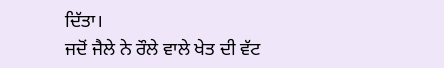ਦਿੱਤਾ।
ਜਦੋਂ ਜੈਲੇ ਨੇ ਰੌਲੇ ਵਾਲੇ ਖੇਤ ਦੀ ਵੱਟ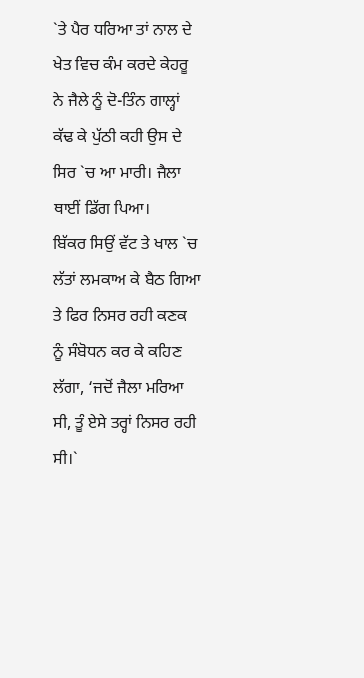`ਤੇ ਪੈਰ ਧਰਿਆ ਤਾਂ ਨਾਲ ਦੇ ਖੇਤ ਵਿਚ ਕੰਮ ਕਰਦੇ ਕੇਹਰੂ ਨੇ ਜੈਲੇ ਨੂੰ ਦੋ-ਤਿੰਨ ਗਾਲ੍ਹਾਂ ਕੱਢ ਕੇ ਪੁੱਠੀ ਕਹੀ ਉਸ ਦੇ ਸਿਰ `ਚ ਆ ਮਾਰੀ। ਜੈਲਾ ਥਾਈਂ ਡਿੱਗ ਪਿਆ।
ਬਿੱਕਰ ਸਿਉਂ ਵੱਟ ਤੇ ਖਾਲ `ਚ ਲੱਤਾਂ ਲਮਕਾਅ ਕੇ ਬੈਠ ਗਿਆ ਤੇ ਫਿਰ ਨਿਸਰ ਰਹੀ ਕਣਕ ਨੂੰ ਸੰਬੋਧਨ ਕਰ ਕੇ ਕਹਿਣ ਲੱਗਾ, ‘ਜਦੋਂ ਜੈਲਾ ਮਰਿਆ ਸੀ, ਤੂੰ ਏਸੇ ਤਰ੍ਹਾਂ ਨਿਸਰ ਰਹੀ ਸੀ।`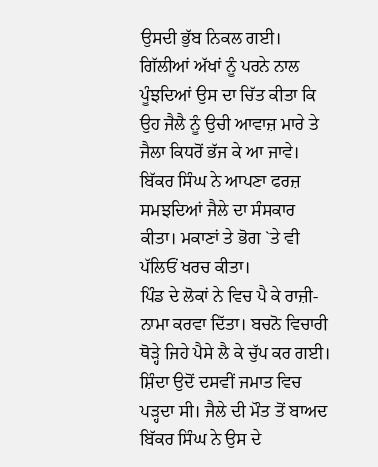ਉਸਦੀ ਭੁੱਬ ਨਿਕਲ ਗਈ।
ਗਿੱਲੀਆਂ ਅੱਖਾਂ ਨੂੰ ਪਰਨੇ ਨਾਲ ਪੂੰਝਦਿਆਂ ਉਸ ਦਾ ਚਿੱਤ ਕੀਤਾ ਕਿ ਉਹ ਜੈਲੈ ਨੂੰ ਉਚੀ ਆਵਾਜ਼ ਮਾਰੇ ਤੇ ਜੈਲਾ ਕਿਧਰੋਂ ਭੱਜ ਕੇ ਆ ਜਾਵੇ।
ਬਿੱਕਰ ਸਿੰਘ ਨੇ ਆਪਣਾ ਫਰਜ਼ ਸਮਝਦਿਆਂ ਜੈਲੇ ਦਾ ਸੰਸਕਾਰ ਕੀਤਾ। ਮਕਾਣਾਂ ਤੇ ਭੋਗ `ਤੇ ਵੀ ਪੱਲਿਓਂ ਖਰਚ ਕੀਤਾ।
ਪਿੰਡ ਦੇ ਲੋਕਾਂ ਨੇ ਵਿਚ ਪੈ ਕੇ ਰਾਜ਼ੀ-ਨਾਮਾ ਕਰਵਾ ਦਿੱਤਾ। ਬਚਨੋ ਵਿਚਾਰੀ ਥੋੜ੍ਹੇ ਜਿਹੇ ਪੈਸੇ ਲੈ ਕੇ ਚੁੱਪ ਕਰ ਗਈ।
ਸ਼ਿੰਦਾ ਉਦੋਂ ਦਸਵੀਂ ਜਮਾਤ ਵਿਚ ਪੜ੍ਹਦਾ ਸੀ। ਜੈਲੇ ਦੀ ਮੌਤ ਤੋਂ ਬਾਅਦ ਬਿੱਕਰ ਸਿੰਘ ਨੇ ਉਸ ਦੇ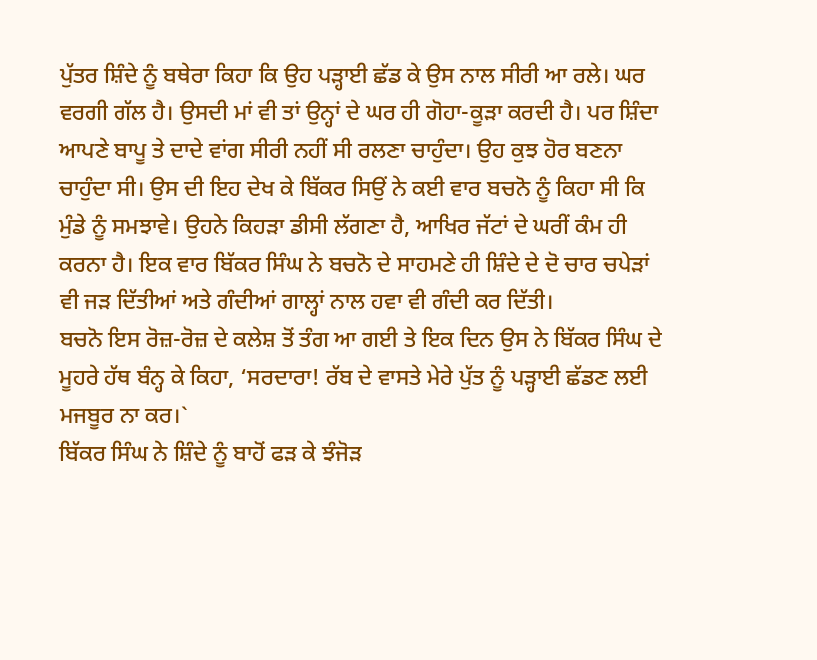ਪੁੱਤਰ ਸ਼ਿੰਦੇ ਨੂੰ ਬਥੇਰਾ ਕਿਹਾ ਕਿ ਉਹ ਪੜ੍ਹਾਈ ਛੱਡ ਕੇ ਉਸ ਨਾਲ ਸੀਰੀ ਆ ਰਲੇ। ਘਰ ਵਰਗੀ ਗੱਲ ਹੈ। ਉਸਦੀ ਮਾਂ ਵੀ ਤਾਂ ਉਨ੍ਹਾਂ ਦੇ ਘਰ ਹੀ ਗੋਹਾ-ਕੂੜਾ ਕਰਦੀ ਹੈ। ਪਰ ਸ਼ਿੰਦਾ ਆਪਣੇ ਬਾਪੂ ਤੇ ਦਾਦੇ ਵਾਂਗ ਸੀਰੀ ਨਹੀਂ ਸੀ ਰਲਣਾ ਚਾਹੁੰਦਾ। ਉਹ ਕੁਝ ਹੋਰ ਬਣਨਾ ਚਾਹੁੰਦਾ ਸੀ। ਉਸ ਦੀ ਇਹ ਦੇਖ ਕੇ ਬਿੱਕਰ ਸਿਉਂ ਨੇ ਕਈ ਵਾਰ ਬਚਨੋ ਨੂੰ ਕਿਹਾ ਸੀ ਕਿ ਮੁੰਡੇ ਨੂੰ ਸਮਝਾਵੇ। ਉਹਨੇ ਕਿਹੜਾ ਡੀਸੀ ਲੱਗਣਾ ਹੈ, ਆਖਿਰ ਜੱਟਾਂ ਦੇ ਘਰੀਂ ਕੰਮ ਹੀ ਕਰਨਾ ਹੈ। ਇਕ ਵਾਰ ਬਿੱਕਰ ਸਿੰਘ ਨੇ ਬਚਨੋ ਦੇ ਸਾਹਮਣੇ ਹੀ ਸ਼ਿੰਦੇ ਦੇ ਦੋ ਚਾਰ ਚਪੇੜਾਂ ਵੀ ਜੜ ਦਿੱਤੀਆਂ ਅਤੇ ਗੰਦੀਆਂ ਗਾਲ੍ਹਾਂ ਨਾਲ ਹਵਾ ਵੀ ਗੰਦੀ ਕਰ ਦਿੱਤੀ।
ਬਚਨੋ ਇਸ ਰੋਜ਼-ਰੋਜ਼ ਦੇ ਕਲੇਸ਼ ਤੋਂ ਤੰਗ ਆ ਗਈ ਤੇ ਇਕ ਦਿਨ ਉਸ ਨੇ ਬਿੱਕਰ ਸਿੰਘ ਦੇ ਮੂਹਰੇ ਹੱਥ ਬੰਨ੍ਹ ਕੇ ਕਿਹਾ, ‘ਸਰਦਾਰਾ! ਰੱਬ ਦੇ ਵਾਸਤੇ ਮੇਰੇ ਪੁੱਤ ਨੂੰ ਪੜ੍ਹਾਈ ਛੱਡਣ ਲਈ ਮਜਬੂਰ ਨਾ ਕਰ।`
ਬਿੱਕਰ ਸਿੰਘ ਨੇ ਸ਼ਿੰਦੇ ਨੂੰ ਬਾਹੋਂ ਫੜ ਕੇ ਝੰਜੋੜ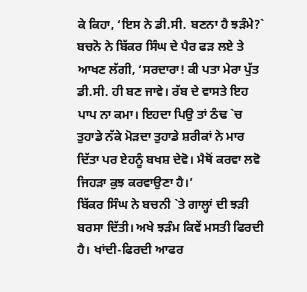ਕੇ ਕਿਹਾ, ‘ਇਸ ਨੇ ਡੀ.ਸੀ. ਬਣਨਾ ਹੈ ਝੜੰਮੇ?`
ਬਚਨੋ ਨੇ ਬਿੱਕਰ ਸਿੰਘ ਦੇ ਪੈਰ ਫੜ ਲਏ ਤੇ ਆਖਣ ਲੱਗੀ, ‘ਸਰਦਾਰਾ! ਕੀ ਪਤਾ ਮੇਰਾ ਪੁੱਤ ਡੀ.ਸੀ. ਹੀ ਬਣ ਜਾਵੇ। ਰੱਬ ਦੇ ਵਾਸਤੇ ਇਹ ਪਾਪ ਨਾ ਕਮਾ। ਇਹਦਾ ਪਿਉ ਤਾਂ ਠੰਢ `ਚ ਤੁਹਾਡੇ ਨੱਕੇ ਮੋੜਦਾ ਤੁਹਾਡੇ ਸ਼ਰੀਕਾਂ ਨੇ ਮਾਰ ਦਿੱਤਾ ਪਰ ਏਹਨੂੰ ਬਖਸ਼ ਦੇਵੋ। ਮੈਥੋਂ ਕਰਵਾ ਲਵੋ ਜਿਹੜਾ ਕੁਝ ਕਰਵਾਉਣਾ ਹੈ।’
ਬਿੱਕਰ ਸਿੰਘ ਨੇ ਬਚਨੀ `ਤੇ ਗਾਲ੍ਹਾਂ ਦੀ ਝੜੀ ਬਰਸਾ ਦਿੱਤੀ। ਅਖੇ ਝੜੰਮ ਕਿਵੇਂ ਮਸਤੀ ਫਿਰਦੀ ਹੈ। ਖਾਂਦੀ-ਫਿਰਦੀ ਆਫਰ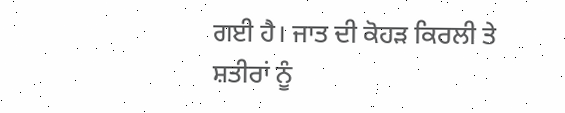ਗਈ ਹੈ। ਜਾਤ ਦੀ ਕੋਹੜ ਕਿਰਲੀ ਤੇ ਸ਼ਤੀਰਾਂ ਨੂੰ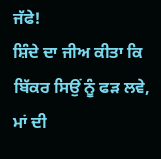ਜੱਫੇ!
ਸ਼ਿੰਦੇ ਦਾ ਜੀਅ ਕੀਤਾ ਕਿ ਬਿੱਕਰ ਸਿਉਂ ਨੂੰ ਫੜ ਲਵੇ, ਮਾਂ ਦੀ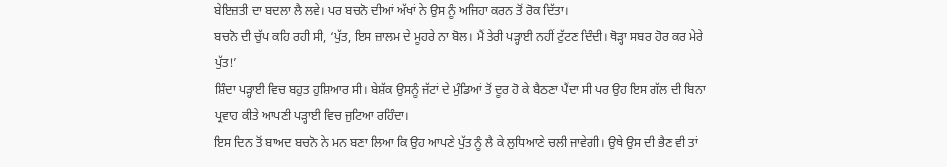ਬੇਇਜ਼ਤੀ ਦਾ ਬਦਲਾ ਲੈ ਲਵੇ। ਪਰ ਬਚਨੋ ਦੀਆਂ ਅੱਖਾਂ ਨੇ ਉਸ ਨੂੰ ਅਜਿਹਾ ਕਰਨ ਤੋਂ ਰੋਕ ਦਿੱਤਾ।
ਬਚਨੋ ਦੀ ਚੁੱਪ ਕਹਿ ਰਹੀ ਸੀ, ‘ਪੁੱਤ, ਇਸ ਜ਼ਾਲਮ ਦੇ ਮੂਹਰੇ ਨਾ ਬੋਲ। ਮੈਂ ਤੇਰੀ ਪੜ੍ਹਾਈ ਨਹੀਂ ਟੁੱਟਣ ਦਿੰਦੀ। ਥੋੜ੍ਹਾ ਸਬਰ ਹੋਰ ਕਰ ਮੇਰੇ ਪੁੱਤ!’
ਸ਼ਿੰਦਾ ਪੜ੍ਹਾਈ ਵਿਚ ਬਹੁਤ ਹੁਸ਼ਿਆਰ ਸੀ। ਬੇਸ਼ੱਕ ਉਸਨੂੰ ਜੱਟਾਂ ਦੇ ਮੁੰਡਿਆਂ ਤੋਂ ਦੂਰ ਹੋ ਕੇ ਬੈਠਣਾ ਪੈਂਦਾ ਸੀ ਪਰ ਉਹ ਇਸ ਗੱਲ ਦੀ ਬਿਨਾ ਪ੍ਰਵਾਹ ਕੀਤੇ ਆਪਣੀ ਪੜ੍ਹਾਈ ਵਿਚ ਜੁਟਿਆ ਰਹਿੰਦਾ।
ਇਸ ਦਿਨ ਤੋਂ ਬਾਅਦ ਬਚਨੋ ਨੇ ਮਨ ਬਣਾ ਲਿਆ ਕਿ ਉਹ ਆਪਣੇ ਪੁੱਤ ਨੂੰ ਲੈ ਕੇ ਲੁਧਿਆਣੇ ਚਲੀ ਜਾਵੇਗੀ। ਉਥੇ ਉਸ ਦੀ ਭੈਣ ਵੀ ਤਾਂ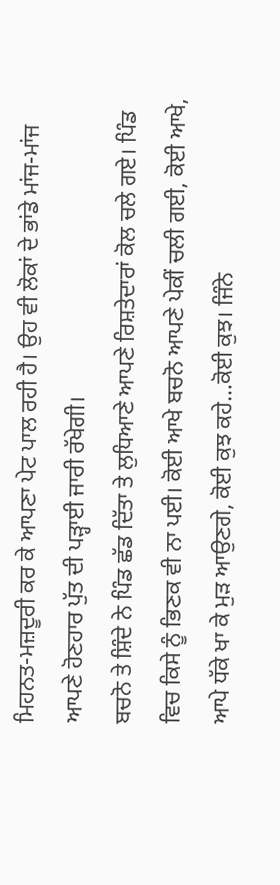ਮਿਹਨਤ-ਮਜ਼ਦੂਰੀ ਕਰ ਕੇ ਆਪਣਾ ਪੇਟ ਪਾਲ ਰਹੀ ਹੈ। ਉਹ ਵੀ ਲੋਕਾਂ ਦੇ ਭਾਂਡੇ ਮਾਂਜ-ਮਾਂਜ ਆਪਣੇ ਹੋਣਹਾਰ ਪੁੱਤ ਦੀ ਪੜ੍ਹਾਈ ਜਾਰੀ ਰੱਖੇਗੀ।
ਬਚਨੋ ਤੇ ਸ਼ਿੰਦੇ ਨੇ ਪਿੰਡ ਛੱਡ ਦਿੱਤਾ ਤੇ ਲੁਧਿਆਣੇ ਆਪਣੇ ਰਿਸ਼ਤੇਦਾਰਾਂ ਕੋਲ ਚਲੇ ਗਏ। ਪਿੰਡ ਵਿਚ ਕਿਸੇ ਨੂੰ ਭਿਣਕ ਵੀ ਨਾ ਪਈ। ਕੋਈ ਆਖੇ ਬਚਨੋ ਆਪਣੇ ਪੇਕੀਂ ਚਲੀ ਗਈ, ਕੋਈ ਆਖੇ, ਆਪੇ ਧੱਕੇ ਖਾ ਕੇ ਮੁੜ ਆਉਣਗੇ, ਕੋਈ ਕੁਝ ਕਹੇ…ਕੋਈ ਕੁਝ। ਜਿੰਨੇ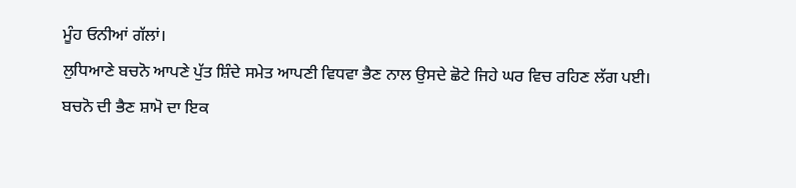ਮੂੰਹ ਓਨੀਆਂ ਗੱਲਾਂ।
ਲੁਧਿਆਣੇ ਬਚਨੋ ਆਪਣੇ ਪੁੱਤ ਸ਼ਿੰਦੇ ਸਮੇਤ ਆਪਣੀ ਵਿਧਵਾ ਭੈਣ ਨਾਲ ਉਸਦੇ ਛੋਟੇ ਜਿਹੇ ਘਰ ਵਿਚ ਰਹਿਣ ਲੱਗ ਪਈ।
ਬਚਨੋ ਦੀ ਭੈਣ ਸ਼ਾਮੋ ਦਾ ਇਕ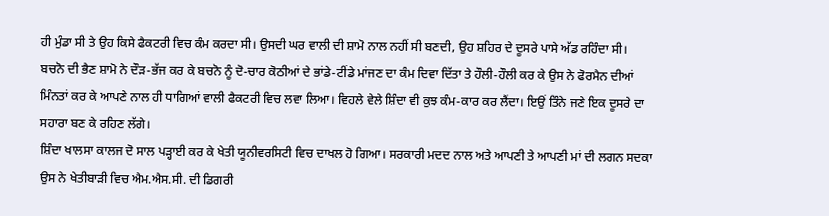ਹੀ ਮੁੰਡਾ ਸੀ ਤੇ ਉਹ ਕਿਸੇ ਫੈਕਟਰੀ ਵਿਚ ਕੰਮ ਕਰਦਾ ਸੀ। ਉਸਦੀ ਘਰ ਵਾਲੀ ਦੀ ਸ਼ਾਮੋ ਨਾਲ ਨਹੀਂ ਸੀ ਬਣਦੀ, ਉਹ ਸ਼ਹਿਰ ਦੇ ਦੂਸਰੇ ਪਾਸੇ ਅੱਡ ਰਹਿੰਦਾ ਸੀ।
ਬਚਨੋ ਦੀ ਭੈਣ ਸ਼ਾਮੋ ਨੇ ਦੌੜ-ਭੱਜ ਕਰ ਕੇ ਬਚਨੋ ਨੂੰ ਦੋ-ਚਾਰ ਕੋਠੀਆਂ ਦੇ ਭਾਂਡੇ-ਟੀਂਡੇ ਮਾਂਜਣ ਦਾ ਕੰਮ ਦਿਵਾ ਦਿੱਤਾ ਤੇ ਹੌਲੀ-ਹੌਲੀ ਕਰ ਕੇ ਉਸ ਨੇ ਫੋਰਮੈਨ ਦੀਆਂ ਮਿੰਨਤਾਂ ਕਰ ਕੇ ਆਪਣੇ ਨਾਲ ਹੀ ਧਾਗਿਆਂ ਵਾਲੀ ਫੈਕਟਰੀ ਵਿਚ ਲਵਾ ਲਿਆ। ਵਿਹਲੇ ਵੇਲੇ ਸ਼ਿੰਦਾ ਵੀ ਕੁਝ ਕੰਮ-ਕਾਰ ਕਰ ਲੈਂਦਾ। ਇਉਂ ਤਿੰਨੇ ਜਣੇ ਇਕ ਦੂਸਰੇ ਦਾ ਸਹਾਰਾ ਬਣ ਕੇ ਰਹਿਣ ਲੱਗੇ।
ਸ਼ਿੰਦਾ ਖਾਲਸਾ ਕਾਲਜ ਦੋ ਸਾਲ ਪੜ੍ਹਾਈ ਕਰ ਕੇ ਖੇਤੀ ਯੂਨੀਵਰਸਿਟੀ ਵਿਚ ਦਾਖਲ ਹੋ ਗਿਆ। ਸਰਕਾਰੀ ਮਦਦ ਨਾਲ ਅਤੇ ਆਪਣੀ ਤੇ ਆਪਣੀ ਮਾਂ ਦੀ ਲਗਨ ਸਦਕਾ ਉਸ ਨੇ ਖੇਤੀਬਾੜੀ ਵਿਚ ਐਮ.ਐਸ.ਸੀ. ਦੀ ਡਿਗਰੀ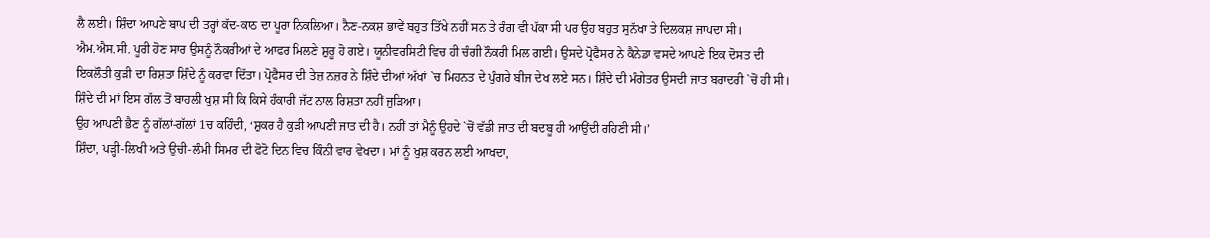ਲੈ ਲਈ। ਸ਼ਿੰਦਾ ਆਪਣੇ ਬਾਪ ਦੀ ਤਰ੍ਹਾਂ ਕੱਦ-ਕਾਠ ਦਾ ਪੂਰਾ ਨਿਕਲਿਆ। ਨੈਣ-ਨਕਸ਼ ਭਾਵੇਂ ਬਹੁਤ ਤਿੱਖੇ ਨਹੀਂ ਸਨ ਤੇ ਰੰਗ ਵੀ ਪੱਕਾ ਸੀ ਪਰ ਉਹ ਬਹੁਤ ਸੁਨੱਖਾ ਤੇ ਦਿਲਕਸ਼ ਜਾਪਦਾ ਸੀ।
ਐਮ.ਐਸ.ਸੀ. ਪੂਰੀ ਹੋਣ ਸਾਰ ਉਸਨੂੰ ਨੌਕਰੀਆਂ ਦੇ ਆਫਰ ਮਿਲਣੇ ਸ਼ੁਰੂ ਹੋ ਗਏ। ਯੂਨੀਵਰਸਿਟੀ ਵਿਚ ਹੀ ਚੰਗੀ ਨੌਕਰੀ ਮਿਲ ਗਈ। ਉਸਦੇ ਪ੍ਰੋਫੈਸਰ ਨੇ ਕੈਨੇਡਾ ਵਸਦੇ ਆਪਣੇ ਇਕ ਦੋਸਤ ਦੀ ਇਕਲੌਤੀ ਕੁੜੀ ਦਾ ਰਿਸ਼ਤਾ ਸ਼ਿੰਦੇ ਨੂੰ ਕਰਵਾ ਦਿੱਤਾ। ਪ੍ਰੋਫੈਸਰ ਦੀ ਤੇਜ਼ ਨਜ਼ਰ ਨੇ ਸ਼ਿੰਦੇ ਦੀਆਂ ਅੱਖਾਂ `ਚ ਮਿਹਨਤ ਦੇ ਪੁੰਗਰੇ ਬੀਜ ਦੇਖ ਲਏ ਸਨ। ਸ਼ਿੰਦੇ ਦੀ ਮੰਗੇਤਰ ਉਸਦੀ ਜਾਤ ਬਰਾਦਰੀ `ਚੋਂ ਹੀ ਸੀ। ਸ਼ਿੰਦੇ ਦੀ ਮਾਂ ਇਸ ਗੱਲ ਤੋਂ ਬਾਹਲੀ ਖੁਸ਼ ਸੀ ਕਿ ਕਿਸੇ ਹੰਕਾਰੀ ਜੱਟ ਨਾਲ ਰਿਸ਼ਤਾ ਨਹੀਂ ਜੁੜਿਆ।
ਉਹ ਆਪਣੀ ਭੈਣ ਨੂੰ ਗੱਲਾਂ-ਗੱਲਾਂ 1ਚ ਕਹਿੰਦੀ, ‘ਸ਼ੁਕਰ ਹੈ ਕੁੜੀ ਆਪਣੀ ਜਾਤ ਦੀ ਹੈ। ਨਹੀਂ ਤਾਂ ਮੈਨੂੰ ਉਹਦੇ `ਚੋਂ ਵੱਡੀ ਜਾਤ ਦੀ ਬਦਬੂ ਹੀ ਆਉਂਦੀ ਰਹਿਣੀ ਸੀ।’
ਸ਼ਿੰਦਾ, ਪੜ੍ਹੀ-ਲਿਖੀ ਅਤੇ ਉਚੀ-ਲੰਮੀ ਸਿਮਰ ਦੀ ਫੋਟੋ ਦਿਨ ਵਿਚ ਕਿੰਨੀ ਵਾਰ ਵੇਖਦਾ। ਮਾਂ ਨੂੰ ਖੁਸ਼ ਕਰਨ ਲਈ ਆਖਦਾ,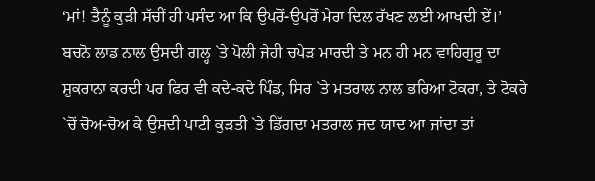‘ਮਾਂ! ਤੈਨੂੰ ਕੁੜੀ ਸੱਚੀਂ ਹੀ ਪਸੰਦ ਆ ਕਿ ਉਪਰੋਂ-ਉਪਰੋਂ ਮੇਰਾ ਦਿਲ ਰੱਖਣ ਲਈ ਆਖਦੀ ਏਂ।’
ਬਚਨੋ ਲਾਡ ਨਾਲ ਉਸਦੀ ਗਲ੍ਹ `ਤੇ ਪੋਲੀ ਜੇਹੀ ਚਪੇੜ ਮਾਰਦੀ ਤੇ ਮਨ ਹੀ ਮਨ ਵਾਹਿਗੁਰੂ ਦਾ ਸ਼ੁਕਰਾਨਾ ਕਰਦੀ ਪਰ ਫਿਰ ਵੀ ਕਦੇ-ਕਦੇ ਪਿੰਡ, ਸਿਰ `ਤੇ ਮਤਰਾਲ ਨਾਲ ਭਰਿਆ ਟੋਕਰਾ, ਤੇ ਟੋਕਰੇ `ਚੋਂ ਚੋਅ-ਚੋਅ ਕੇ ਉਸਦੀ ਪਾਟੀ ਕੁੜਤੀ `ਤੇ ਡਿੱਗਦਾ ਮਤਰਾਲ ਜਦ ਯਾਦ ਆ ਜਾਂਦਾ ਤਾਂ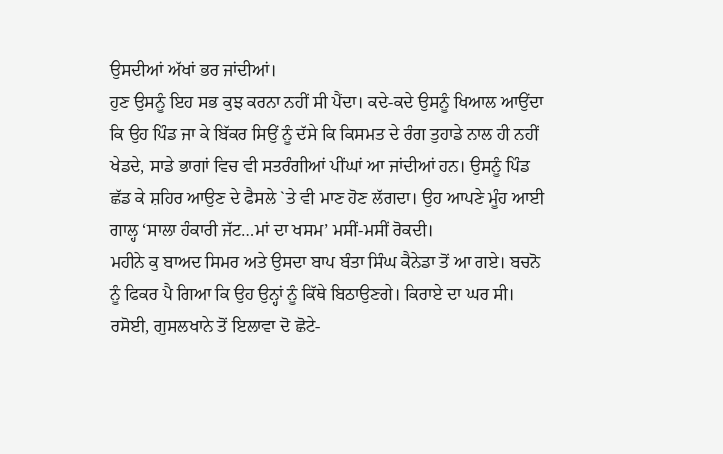ਉਸਦੀਆਂ ਅੱਖਾਂ ਭਰ ਜਾਂਦੀਆਂ।
ਹੁਣ ਉਸਨੂੰ ਇਹ ਸਭ ਕੁਝ ਕਰਨਾ ਨਹੀਂ ਸੀ ਪੈਂਦਾ। ਕਦੇ-ਕਦੇ ਉਸਨੂੰ ਖਿਆਲ ਆਉਂਦਾ ਕਿ ਉਹ ਪਿੰਡ ਜਾ ਕੇ ਬਿੱਕਰ ਸਿਉਂ ਨੂੰ ਦੱਸੇ ਕਿ ਕਿਸਮਤ ਦੇ ਰੰਗ ਤੁਹਾਡੇ ਨਾਲ ਹੀ ਨਹੀਂ ਖੇਡਦੇ, ਸਾਡੇ ਭਾਗਾਂ ਵਿਚ ਵੀ ਸਤਰੰਗੀਆਂ ਪੀਂਘਾਂ ਆ ਜਾਂਦੀਆਂ ਹਨ। ਉਸਨੂੰ ਪਿੰਡ ਛੱਡ ਕੇ ਸ਼ਹਿਰ ਆਉਣ ਦੇ ਫੈਸਲੇ `ਤੇ ਵੀ ਮਾਣ ਹੋਣ ਲੱਗਦਾ। ਉਹ ਆਪਣੇ ਮੂੰਹ ਆਈ ਗਾਲ੍ਹ ‘ਸਾਲਾ ਹੰਕਾਰੀ ਜੱਟ…ਮਾਂ ਦਾ ਖਸਮ’ ਮਸੀਂ-ਮਸੀਂ ਰੋਕਦੀ।
ਮਹੀਨੇ ਕੁ ਬਾਅਦ ਸਿਮਰ ਅਤੇ ਉਸਦਾ ਬਾਪ ਬੰਤਾ ਸਿੰਘ ਕੈਨੇਡਾ ਤੋਂ ਆ ਗਏ। ਬਚਨੋ ਨੂੰ ਫਿਕਰ ਪੈ ਗਿਆ ਕਿ ਉਹ ਉਨ੍ਹਾਂ ਨੂੰ ਕਿੱਥੇ ਬਿਠਾਉਣਗੇ। ਕਿਰਾਏ ਦਾ ਘਰ ਸੀ। ਰਸੋਈ, ਗੁਸਲਖਾਨੇ ਤੋਂ ਇਲਾਵਾ ਦੋ ਛੋਟੇ-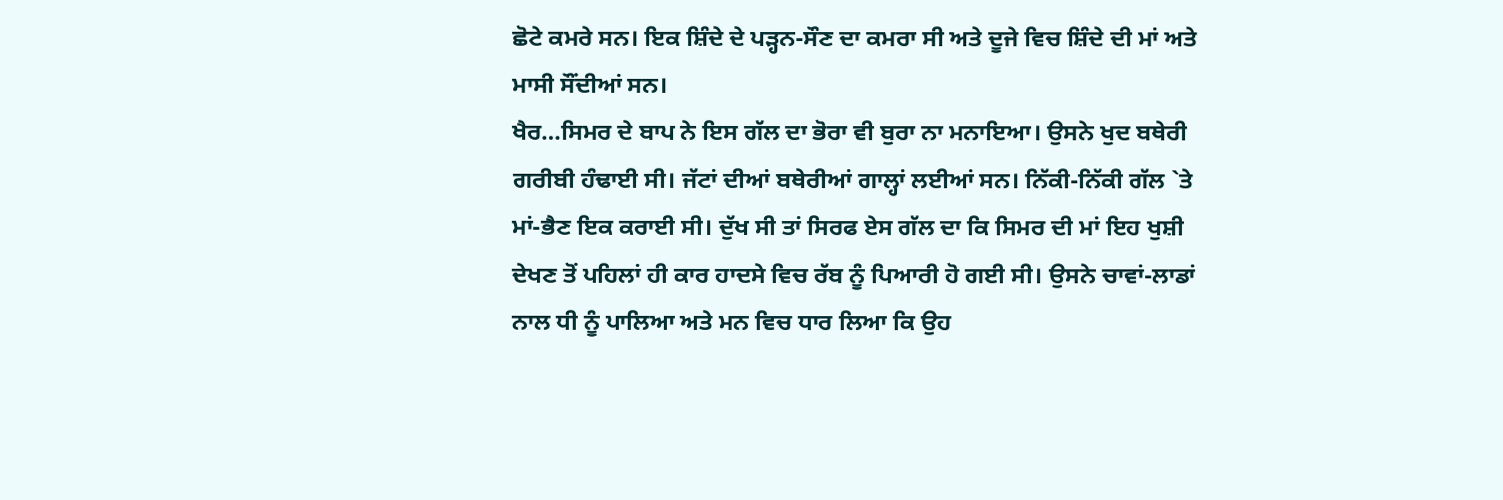ਛੋਟੇ ਕਮਰੇ ਸਨ। ਇਕ ਸ਼ਿੰਦੇ ਦੇ ਪੜ੍ਹਨ-ਸੌਣ ਦਾ ਕਮਰਾ ਸੀ ਅਤੇ ਦੂਜੇ ਵਿਚ ਸ਼ਿੰਦੇ ਦੀ ਮਾਂ ਅਤੇ ਮਾਸੀ ਸੌਂਦੀਆਂ ਸਨ।
ਖੈਰ…ਸਿਮਰ ਦੇ ਬਾਪ ਨੇ ਇਸ ਗੱਲ ਦਾ ਭੋਰਾ ਵੀ ਬੁਰਾ ਨਾ ਮਨਾਇਆ। ਉਸਨੇ ਖੁਦ ਬਥੇਰੀ ਗਰੀਬੀ ਹੰਢਾਈ ਸੀ। ਜੱਟਾਂ ਦੀਆਂ ਬਥੇਰੀਆਂ ਗਾਲ੍ਹਾਂ ਲਈਆਂ ਸਨ। ਨਿੱਕੀ-ਨਿੱਕੀ ਗੱਲ `ਤੇ ਮਾਂ-ਭੈਣ ਇਕ ਕਰਾਈ ਸੀ। ਦੁੱਖ ਸੀ ਤਾਂ ਸਿਰਫ ਏਸ ਗੱਲ ਦਾ ਕਿ ਸਿਮਰ ਦੀ ਮਾਂ ਇਹ ਖੁਸ਼ੀ ਦੇਖਣ ਤੋਂ ਪਹਿਲਾਂ ਹੀ ਕਾਰ ਹਾਦਸੇ ਵਿਚ ਰੱਬ ਨੂੰ ਪਿਆਰੀ ਹੋ ਗਈ ਸੀ। ਉਸਨੇ ਚਾਵਾਂ-ਲਾਡਾਂ ਨਾਲ ਧੀ ਨੂੰ ਪਾਲਿਆ ਅਤੇ ਮਨ ਵਿਚ ਧਾਰ ਲਿਆ ਕਿ ਉਹ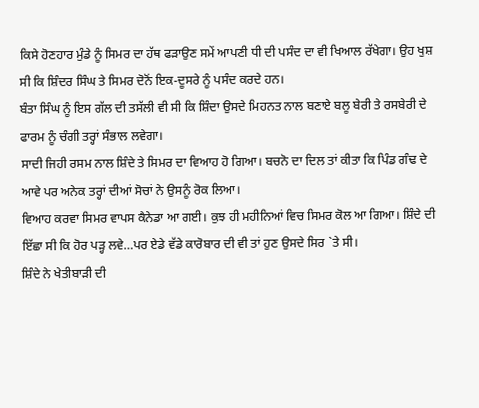ਕਿਸੇ ਹੋਣਹਾਰ ਮੁੰਡੇ ਨੂੰ ਸਿਮਰ ਦਾ ਹੱਥ ਫੜਾਉਣ ਸਮੇਂ ਆਪਣੀ ਧੀ ਦੀ ਪਸੰਦ ਦਾ ਵੀ ਖਿਆਲ ਰੱਖੇਗਾ। ਉਹ ਖੁਸ਼ ਸੀ ਕਿ ਸ਼ਿੰਦਰ ਸਿੰਘ ਤੇ ਸਿਮਰ ਦੋਨੋਂ ਇਕ-ਦੂਸਰੇ ਨੂੰ ਪਸੰਦ ਕਰਦੇ ਹਨ।
ਬੰਤਾ ਸਿੰਘ ਨੂੰ ਇਸ ਗੱਲ ਦੀ ਤਸੱਲੀ ਵੀ ਸੀ ਕਿ ਸ਼ਿੰਦਾ ਉਸਦੇ ਮਿਹਨਤ ਨਾਲ ਬਣਾਏ ਬਲੂ ਬੇਰੀ ਤੇ ਰਸਬੇਰੀ ਦੇ ਫਾਰਮ ਨੂੰ ਚੰਗੀ ਤਰ੍ਹਾਂ ਸੰਭਾਲ ਲਵੇਗਾ।
ਸਾਦੀ ਜਿਹੀ ਰਸਮ ਨਾਲ ਸ਼ਿੰਦੇ ਤੇ ਸਿਮਰ ਦਾ ਵਿਆਹ ਹੋ ਗਿਆ। ਬਚਨੋ ਦਾ ਦਿਲ ਤਾਂ ਕੀਤਾ ਕਿ ਪਿੰਡ ਗੰਢ ਦੇ ਆਵੇ ਪਰ ਅਨੇਕ ਤਰ੍ਹਾਂ ਦੀਆਂ ਸੋਚਾਂ ਨੇ ਉਸਨੂੰ ਰੋਕ ਲਿਆ।
ਵਿਆਹ ਕਰਵਾ ਸਿਮਰ ਵਾਪਸ ਕੈਨੇਡਾ ਆ ਗਈ। ਕੁਝ ਹੀ ਮਹੀਨਿਆਂ ਵਿਚ ਸਿਮਰ ਕੋਲ ਆ ਗਿਆ। ਸ਼ਿੰਦੇ ਦੀ ਇੱਛਾ ਸੀ ਕਿ ਹੋਰ ਪੜ੍ਹ ਲਵੇ…ਪਰ ਏਡੇ ਵੱਡੇ ਕਾਰੋਬਾਰ ਦੀ ਵੀ ਤਾਂ ਹੁਣ ਉਸਦੇ ਸਿਰ `ਤੇ ਸੀ।
ਸ਼ਿੰਦੇ ਨੇ ਖੇਤੀਬਾੜੀ ਦੀ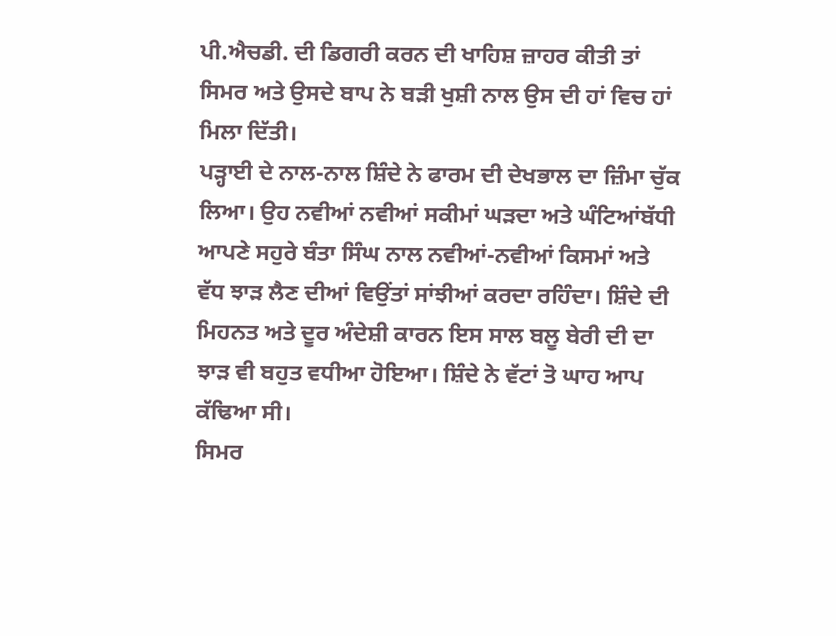ਪੀ.ਐਚਡੀ. ਦੀ ਡਿਗਰੀ ਕਰਨ ਦੀ ਖਾਹਿਸ਼ ਜ਼ਾਹਰ ਕੀਤੀ ਤਾਂ ਸਿਮਰ ਅਤੇ ਉਸਦੇ ਬਾਪ ਨੇ ਬੜੀ ਖੁਸ਼ੀ ਨਾਲ ਉਸ ਦੀ ਹਾਂ ਵਿਚ ਹਾਂ ਮਿਲਾ ਦਿੱਤੀ।
ਪੜ੍ਹਾਈ ਦੇ ਨਾਲ-ਨਾਲ ਸ਼ਿੰਦੇ ਨੇ ਫਾਰਮ ਦੀ ਦੇਖਭਾਲ ਦਾ ਜ਼ਿੰਮਾ ਚੁੱਕ ਲਿਆ। ਉਹ ਨਵੀਆਂ ਨਵੀਆਂ ਸਕੀਮਾਂ ਘੜਦਾ ਅਤੇ ਘੰਟਿਆਂਬੱਧੀ ਆਪਣੇ ਸਹੁਰੇ ਬੰਤਾ ਸਿੰਘ ਨਾਲ ਨਵੀਆਂ-ਨਵੀਆਂ ਕਿਸਮਾਂ ਅਤੇ ਵੱਧ ਝਾੜ ਲੈਣ ਦੀਆਂ ਵਿਉਂਤਾਂ ਸਾਂਝੀਆਂ ਕਰਦਾ ਰਹਿੰਦਾ। ਸ਼ਿੰਦੇ ਦੀ ਮਿਹਨਤ ਅਤੇ ਦੂਰ ਅੰਦੇਸ਼ੀ ਕਾਰਨ ਇਸ ਸਾਲ ਬਲੂ ਬੇਰੀ ਦੀ ਦਾ ਝਾੜ ਵੀ ਬਹੁਤ ਵਧੀਆ ਹੋਇਆ। ਸ਼ਿੰਦੇ ਨੇ ਵੱਟਾਂ ਤੋ ਘਾਹ ਆਪ ਕੱਢਿਆ ਸੀ।
ਸਿਮਰ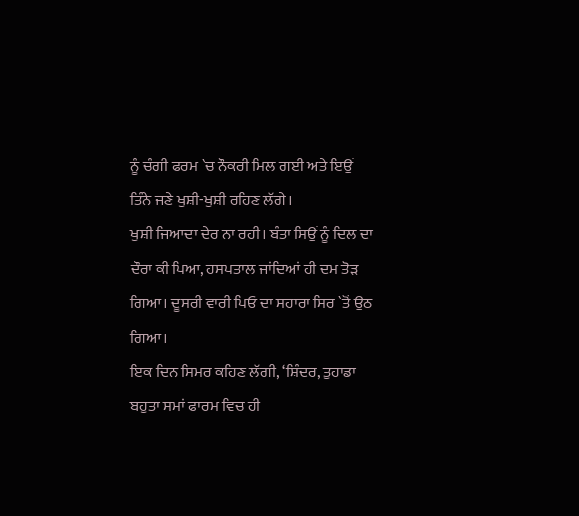ਨੂੰ ਚੰਗੀ ਫਰਮ `ਚ ਨੌਕਰੀ ਮਿਲ ਗਈ ਅਤੇ ਇਉਂ ਤਿੰਨੇ ਜਣੇ ਖੁਸ਼ੀ-ਖੁਸ਼ੀ ਰਹਿਣ ਲੱਗੇ।
ਖੁਸ਼ੀ ਜਿਆਦਾ ਦੇਰ ਨਾ ਰਹੀ। ਬੰਤਾ ਸਿਉਂ ਨੂੰ ਦਿਲ ਦਾ ਦੌਰਾ ਕੀ ਪਿਆ, ਹਸਪਤਾਲ ਜਾਂਦਿਆਂ ਹੀ ਦਮ ਤੋੜ ਗਿਆ। ਦੂਸਰੀ ਵਾਰੀ ਪਿਓ ਦਾ ਸਹਾਰਾ ਸਿਰ `ਤੋਂ ਉਠ ਗਿਆ।
ਇਕ ਦਿਨ ਸਿਮਰ ਕਹਿਣ ਲੱਗੀ, ‘ਸ਼ਿੰਦਰ, ਤੁਹਾਡਾ ਬਹੁਤਾ ਸਮਾਂ ਫਾਰਮ ਵਿਚ ਹੀ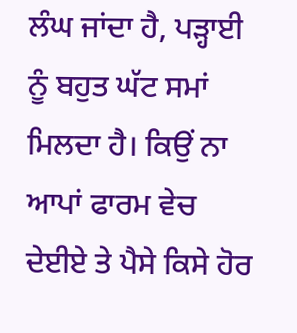ਲੰਘ ਜਾਂਦਾ ਹੈ, ਪੜ੍ਹਾਈ ਨੂੰ ਬਹੁਤ ਘੱਟ ਸਮਾਂ ਮਿਲਦਾ ਹੈ। ਕਿਉਂ ਨਾ ਆਪਾਂ ਫਾਰਮ ਵੇਚ ਦੇਈਏ ਤੇ ਪੈਸੇ ਕਿਸੇ ਹੋਰ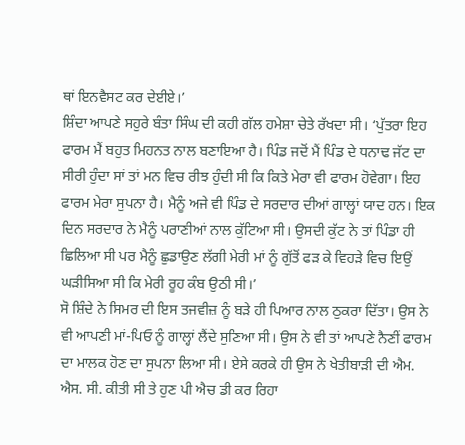ਥਾਂ ਇਨਵੈਸਟ ਕਰ ਦੇਈਏ।’
ਸ਼ਿੰਦਾ ਆਪਣੇ ਸਹੁਰੇ ਬੰਤਾ ਸਿੰਘ ਦੀ ਕਹੀ ਗੱਲ ਹਮੇਸ਼ਾ ਚੇਤੇ ਰੱਖਦਾ ਸੀ। ‘ਪੁੱਤਰਾ ਇਹ ਫਾਰਮ ਮੈਂ ਬਹੁਤ ਮਿਹਨਤ ਨਾਲ ਬਣਾਇਆ ਹੈ। ਪਿੰਡ ਜਦੋਂ ਮੈਂ ਪਿੰਡ ਦੇ ਧਨਾਢ ਜੱਟ ਦਾ ਸੀਰੀ ਹੁੰਦਾ ਸਾਂ ਤਾਂ ਮਨ ਵਿਚ ਰੀਝ ਹੁੰਦੀ ਸੀ ਕਿ ਕਿਤੇ ਮੇਰਾ ਵੀ ਫਾਰਮ ਹੋਵੇਗਾ। ਇਹ ਫਾਰਮ ਮੇਰਾ ਸੁਪਨਾ ਹੈ। ਮੈਨੂੰ ਅਜੇ ਵੀ ਪਿੰਡ ਦੇ ਸਰਦਾਰ ਦੀਆਂ ਗਾਲ੍ਹਾਂ ਯਾਦ ਹਨ। ਇਕ ਦਿਨ ਸਰਦਾਰ ਨੇ ਮੈਨੂੰ ਪਰਾਣੀਆਂ ਨਾਲ ਕੁੱਟਿਆ ਸੀ। ਉਸਦੀ ਕੁੱਟ ਨੇ ਤਾਂ ਪਿੰਡਾ ਹੀ ਛਿਲਿਆ ਸੀ ਪਰ ਮੈਨੂੰ ਛੁਡਾਉਣ ਲੱਗੀ ਮੇਰੀ ਮਾਂ ਨੂੰ ਗੁੱਤੋਂ ਫੜ ਕੇ ਵਿਹੜੇ ਵਿਚ ਇਉਂ ਘੜੀਸਿਆ ਸੀ ਕਿ ਮੇਰੀ ਰੂਹ ਕੰਬ ਉਠੀ ਸੀ।’
ਸੋ ਸ਼ਿੰਦੇ ਨੇ ਸਿਮਰ ਦੀ ਇਸ ਤਜਵੀਜ਼ ਨੂੰ ਬੜੇ ਹੀ ਪਿਆਰ ਨਾਲ ਠੁਕਰਾ ਦਿੱਤਾ। ਉਸ ਨੇ ਵੀ ਆਪਣੀ ਮਾਂ-ਪਿਓ ਨੂੰ ਗਾਲ੍ਹਾਂ ਲੈਂਦੇ ਸੁਣਿਆ ਸੀ। ਉਸ ਨੇ ਵੀ ਤਾਂ ਆਪਣੇ ਨੈਣੀਂ ਫਾਰਮ ਦਾ ਮਾਲਕ ਹੋਣ ਦਾ ਸੁਪਨਾ ਲਿਆ ਸੀ। ਏਸੇ ਕਰਕੇ ਹੀ ਉਸ ਨੇ ਖੇਤੀਬਾੜੀ ਦੀ ਐਮ. ਐਸ. ਸੀ. ਕੀਤੀ ਸੀ ਤੇ ਹੁਣ ਪੀ ਐਚ ਡੀ ਕਰ ਰਿਹਾ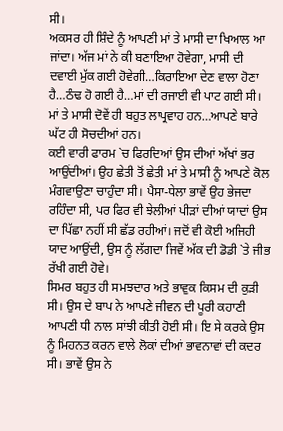ਸੀ।
ਅਕਸਰ ਹੀ ਸ਼ਿੰਦੇ ਨੂੰ ਆਪਣੀ ਮਾਂ ਤੇ ਮਾਸੀ ਦਾ ਖਿਆਲ ਆ ਜਾਂਦਾ। ਅੱਜ ਮਾਂ ਨੇ ਕੀ ਬਣਾਇਆ ਹੋਵੇਗਾ, ਮਾਸੀ ਦੀ ਦਵਾਈ ਮੁੱਕ ਗਈ ਹੋਵੇਗੀ…ਕਿਰਾਇਆ ਦੇਣ ਵਾਲਾ ਹੋਣਾ ਹੈ…ਠੰਢ ਹੋ ਗਈ ਹੈ…ਮਾਂ ਦੀ ਰਜਾਈ ਵੀ ਪਾਟ ਗਈ ਸੀ। ਮਾਂ ਤੇ ਮਾਸੀ ਦੋਵੇਂ ਹੀ ਬਹੁਤ ਲਾਪ੍ਰਵਾਹ ਹਨ…ਆਪਣੇ ਬਾਰੇ ਘੱਟ ਹੀ ਸੋਚਦੀਆਂ ਹਨ।
ਕਈ ਵਾਰੀ ਫਾਰਮ `ਚ ਫਿਰਦਿਆਂ ਉਸ ਦੀਆਂ ਅੱਖਾਂ ਭਰ ਆਉਂਦੀਆਂ। ਉਹ ਛੇਤੀ ਤੋਂ ਛੇਤੀ ਮਾਂ ਤੇ ਮਾਸੀ ਨੂੰ ਆਪਣੇ ਕੋਲ ਮੰਗਵਾਉਣਾ ਚਾਹੁੰਦਾ ਸੀ। ਪੈਸਾ-ਧੇਲਾ ਭਾਵੇਂ ਉਹ ਭੇਜਦਾ ਰਹਿੰਦਾ ਸੀ, ਪਰ ਫਿਰ ਵੀ ਝੇਲੀਆਂ ਪੀੜਾਂ ਦੀਆਂ ਯਾਦਾਂ ਉਸ ਦਾ ਪਿੱਛਾ ਨਹੀਂ ਸੀ ਛੱਡ ਰਹੀਆਂ। ਜਦੋਂ ਵੀ ਕੋਈ ਅਜਿਹੀ ਯਾਦ ਆਉਂਦੀ, ਉਸ ਨੂੰ ਲੱਗਦਾ ਜਿਵੇਂ ਅੱਕ ਦੀ ਡੋਡੀ `ਤੇ ਜੀਭ ਰੱਖੀ ਗਈ ਹੋਵੇ।
ਸਿਮਰ ਬਹੁਤ ਹੀ ਸਮਝਦਾਰ ਅਤੇ ਭਾਵੁਕ ਕਿਸਮ ਦੀ ਕੁੜੀ ਸੀ। ਉਸ ਦੇ ਬਾਪ ਨੇ ਆਪਣੇ ਜੀਵਨ ਦੀ ਪੂਰੀ ਕਹਾਣੀ ਆਪਣੀ ਧੀ ਨਾਲ ਸਾਂਝੀ ਕੀਤੀ ਹੋਈ ਸੀ। ਇ ਸੇ ਕਰਕੇ ਉਸ ਨੂੰ ਮਿਹਨਤ ਕਰਨ ਵਾਲੇ ਲੋਕਾਂ ਦੀਆਂ ਭਾਵਨਾਵਾਂ ਦੀ ਕਦਰ ਸੀ। ਭਾਵੇਂ ਉਸ ਨੇ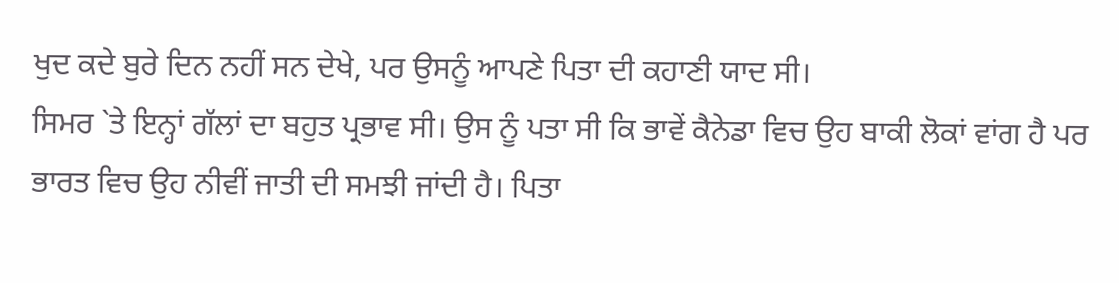ਖੁਦ ਕਦੇ ਬੁਰੇ ਦਿਨ ਨਹੀਂ ਸਨ ਦੇਖੇ, ਪਰ ਉਸਨੂੰ ਆਪਣੇ ਪਿਤਾ ਦੀ ਕਹਾਣੀ ਯਾਦ ਸੀ।
ਸਿਮਰ `ਤੇ ਇਨ੍ਹਾਂ ਗੱਲਾਂ ਦਾ ਬਹੁਤ ਪ੍ਰਭਾਵ ਸੀ। ਉਸ ਨੂੰ ਪਤਾ ਸੀ ਕਿ ਭਾਵੇਂ ਕੈਨੇਡਾ ਵਿਚ ਉਹ ਬਾਕੀ ਲੋਕਾਂ ਵਾਂਗ ਹੈ ਪਰ ਭਾਰਤ ਵਿਚ ਉਹ ਨੀਵੀਂ ਜਾਤੀ ਦੀ ਸਮਝੀ ਜਾਂਦੀ ਹੈ। ਪਿਤਾ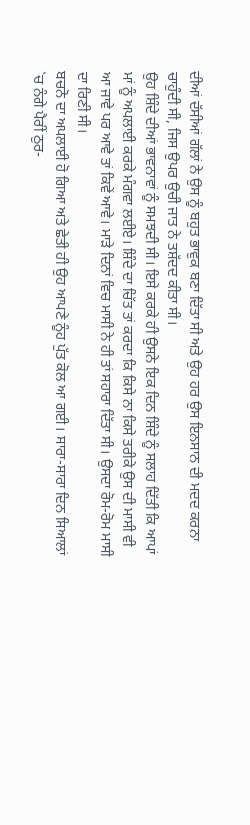ਦੀਆਂ ਦੱਸੀਆਂ ਗੱਲਾਂ ਨੇ ਉਸ ਨੂੰ ਬਹੁਤ ਭਾਵੁਕ ਬਣਾ ਦਿੱਤਾ ਸੀ ਅਤੇ ਉਹ ਹਰ ਉਸ ਇਨਸਾਨ ਦੀ ਮਦਦ ਕਰਨਾ ਚਾਹੁੰਦੀ ਸੀ, ਜਿਸ ਉਪਰ ਉਚੀ ਜਾਤ ਨੇ ਤਸ਼ੱਦਦ ਕੀਤਾ ਸੀ।
ਉਹ ਸ਼ਿੰਦੇ ਦੀਆਂ ਭਾਵਨਾਵਾਂ ਨੂੰ ਸਮਝਦੀ ਸੀ। ਇਸੇ ਕਰਕੇ ਹੀ ਉਸਨੇ ਇਕ ਦਿਨ ਸ਼ਿੰਦੇ ਨੂੰ ਸਲਾਹ ਦਿੱਤੀ ਕਿ ਆਪਾਂ ਮਾਂ ਨੂੰ ਅਪਲਾਈ ਕਰਕੇ ਮੰਗਵਾ ਲਈਏ। ਸ਼ਿੰਦੇ ਦਾ ਚਿੱਤ ਤਾਂ ਕਰਦਾ ਕਿ ਕਿਸੇ ਨਾ ਕਿਸੇ ਤਰੀਕੇ ਉਸ ਦੀ ਮਾਸੀ ਵੀ ਆ ਜਾਵੇ ਪਰ ਆਵੇ ਤਾਂ ਕਿਵੇਂ ਆਵੇ। ਮਾੜੇ ਦਿਨਾਂ ਵਿਚ ਮਾਸੀ ਨੇ ਹੀ ਤਾਂ ਸਹਾਰਾ ਦਿੱਤਾ ਸੀ। ਉਸਦਾ ਰੋਮ-ਰੋਮ ਮਾਸੀ ਦਾ ਰਿਣੀ ਸੀ।
ਬਚਨੋ ਦਾ ਅਪਲਾਈ ਹੋ ਗਿਆ ਅਤੇ ਛੇਤੀ ਹੀ ਉਹ ਆਪਣੇ ਨੂੰਹ ਪੁੱਤ ਕੋਲ ਆ ਗਈ। ਸਾਰਾ-ਸਾਰਾ ਦਿਨ ਸਿਆਲਾਂ `ਚ ਨੰਗੇ ਪੈਰੀਂ ਠੁਰ-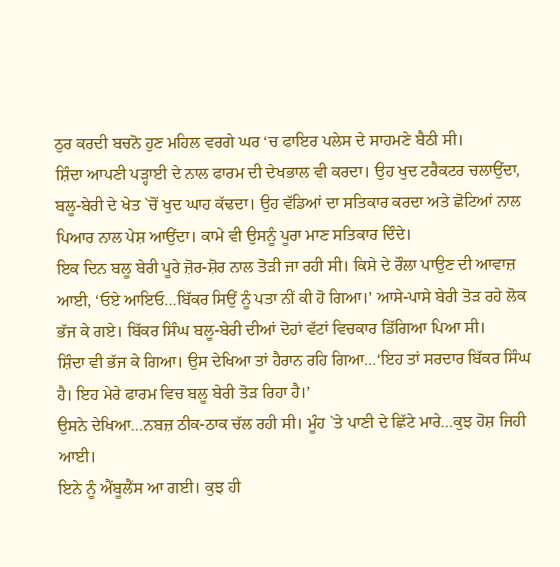ਠੁਰ ਕਰਦੀ ਬਚਨੋ ਹੁਣ ਮਹਿਲ ਵਰਗੇ ਘਰ ‘ਚ ਫਾਇਰ ਪਲੇਸ ਦੇ ਸਾਹਮਣੇ ਬੈਠੀ ਸੀ।
ਸ਼ਿੰਦਾ ਆਪਣੀ ਪੜ੍ਹਾਈ ਦੇ ਨਾਲ ਫਾਰਮ ਦੀ ਦੇਖਭਾਲ ਵੀ ਕਰਦਾ। ਉਹ ਖੁਦ ਟਰੈਕਟਰ ਚਲਾਉਂਦਾ, ਬਲੂ-ਬੇਰੀ ਦੇ ਖੇਤ `ਚੋਂ ਖੁਦ ਘਾਹ ਕੱਢਦਾ। ਉਹ ਵੱਡਿਆਂ ਦਾ ਸਤਿਕਾਰ ਕਰਦਾ ਅਤੇ ਛੋਟਿਆਂ ਨਾਲ ਪਿਆਰ ਨਾਲ ਪੇਸ਼ ਆਉਂਦਾ। ਕਾਮੇ ਵੀ ਉਸਨੂੰ ਪੂਰਾ ਮਾਣ ਸਤਿਕਾਰ ਦਿੰਦੇ।
ਇਕ ਦਿਨ ਬਲੂ ਬੇਰੀ ਪੂਰੇ ਜ਼ੋਰ-ਸ਼ੋਰ ਨਾਲ ਤੋੜੀ ਜਾ ਰਹੀ ਸੀ। ਕਿਸੇ ਦੇ ਰੌਲਾ ਪਾਉਣ ਦੀ ਆਵਾਜ਼ ਆਈ, ‘ਓਏ ਆਇਓ…ਬਿੱਕਰ ਸਿਉਂ ਨੂੰ ਪਤਾ ਨੀਂ ਕੀ ਹੋ ਗਿਆ।’ ਆਸੇ-ਪਾਸੇ ਬੇਰੀ ਤੋੜ ਰਹੇ ਲੋਕ ਭੱਜ ਕੇ ਗਏ। ਬਿੱਕਰ ਸਿੰਘ ਬਲੂ-ਬੇਰੀ ਦੀਆਂ ਦੋਹਾਂ ਵੱਟਾਂ ਵਿਚਕਾਰ ਡਿੱਗਿਆ ਪਿਆ ਸੀ।
ਸ਼ਿੰਦਾ ਵੀ ਭੱਜ ਕੇ ਗਿਆ। ਉਸ ਦੇਖਿਆ ਤਾਂ ਹੈਰਾਨ ਰਹਿ ਗਿਆ…‘ਇਹ ਤਾਂ ਸਰਦਾਰ ਬਿੱਕਰ ਸਿੰਘ ਹੈ। ਇਹ ਮੇਰੇ ਫਾਰਮ ਵਿਚ ਬਲੂ ਬੇਰੀ ਤੋੜ ਰਿਹਾ ਹੈ।’
ਉਸਨੇ ਦੇਖਿਆ…ਨਬਜ਼ ਠੀਕ-ਠਾਕ ਚੱਲ ਰਹੀ ਸੀ। ਮੂੰਹ `ਤੇ ਪਾਣੀ ਦੇ ਛਿੱਟੇ ਮਾਰੇ…ਕੁਝ ਹੋਸ਼ ਜਿਹੀ ਆਈ।
ਇਨੇ ਨੂੰ ਐਂਬੂਲੈਂਸ ਆ ਗਈ। ਕੁਝ ਹੀ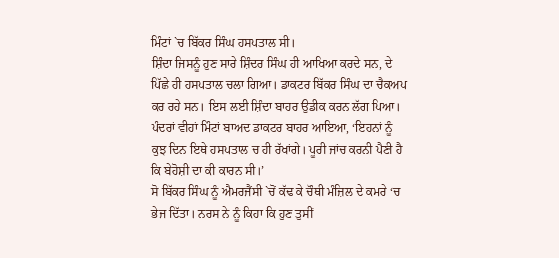ਮਿੰਟਾਂ `ਚ ਬਿੱਕਰ ਸਿੰਘ ਹਸਪਤਾਲ ਸੀ।
ਸ਼ਿੰਦਾ ਜਿਸਨੂੰ ਹੁਣ ਸਾਰੇ ਸ਼ਿੰਦਰ ਸਿੰਘ ਹੀ ਆਖਿਆ ਕਰਦੇ ਸਨ, ਦੇ ਪਿੱਛੇ ਹੀ ਹਸਪਤਾਲ ਚਲਾ ਗਿਆ। ਡਾਕਟਰ ਬਿੱਕਰ ਸਿੰਘ ਦਾ ਚੈਕਅਪ ਕਰ ਰਹੇ ਸਨ। ਇਸ ਲਈ ਸ਼ਿੰਦਾ ਬਾਹਰ ਉਡੀਕ ਕਰਨ ਲੱਗ ਪਿਆ।
ਪੰਦਰਾਂ ਵੀਹਾਂ ਮਿੰਟਾਂ ਬਾਅਦ ਡਾਕਟਰ ਬਾਹਰ ਆਇਆ, ‘ਇਹਨਾਂ ਨੂੰ ਕੁਝ ਦਿਨ ਇਥੇ ਹਸਪਤਾਲ ਚ ਹੀ ਰੱਖਾਂਗੇ। ਪੂਰੀ ਜਾਂਚ ਕਰਨੀ ਪੈਣੀ ਹੈ ਕਿ ਬੇਹੋਸ਼ੀ ਦਾ ਕੀ ਕਾਰਨ ਸੀ।’
ਸੋ ਬਿੱਕਰ ਸਿੰਘ ਨੂੰ ਐਮਰਜੈਂਸੀ `ਚੋਂ ਕੱਢ ਕੇ ਚੌਥੀ ਮੰਜ਼ਿਲ ਦੇ ਕਮਰੇ ‘ਚ ਭੇਜ ਦਿੱਤਾ। ਨਰਸ ਨੇ ਨੂੰ ਕਿਹਾ ਕਿ ਹੁਣ ਤੁਸੀਂ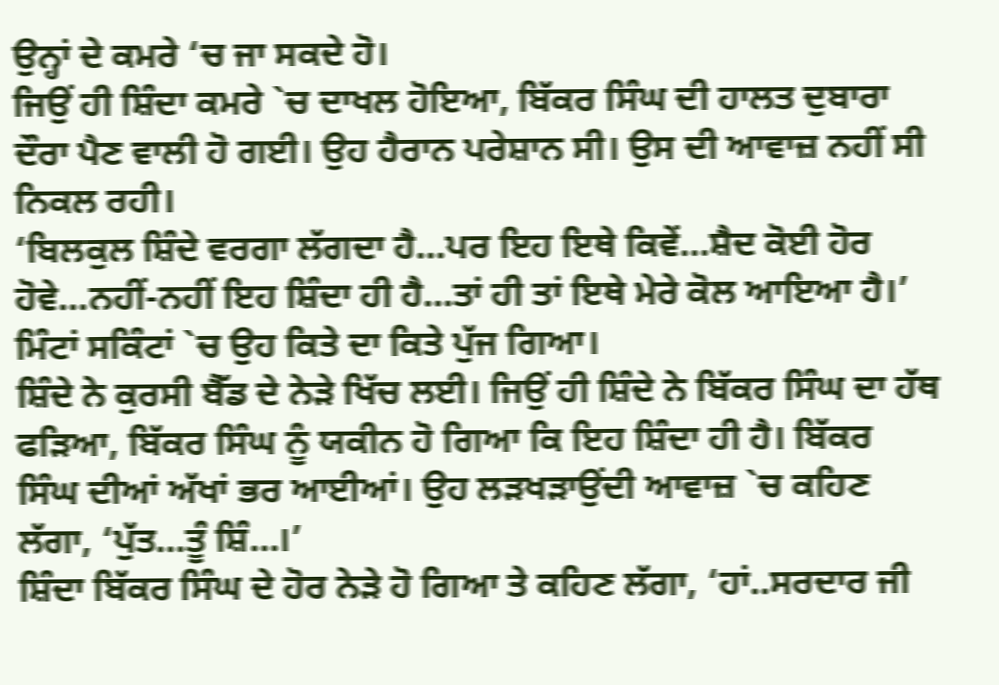ਉਨ੍ਹਾਂ ਦੇ ਕਮਰੇ ‘ਚ ਜਾ ਸਕਦੇ ਹੋ।
ਜਿਉਂ ਹੀ ਸ਼ਿੰਦਾ ਕਮਰੇ `ਚ ਦਾਖਲ ਹੋਇਆ, ਬਿੱਕਰ ਸਿੰਘ ਦੀ ਹਾਲਤ ਦੁਬਾਰਾ ਦੌਰਾ ਪੈਣ ਵਾਲੀ ਹੋ ਗਈ। ਉਹ ਹੈਰਾਨ ਪਰੇਸ਼ਾਨ ਸੀ। ਉਸ ਦੀ ਆਵਾਜ਼ ਨਹੀਂ ਸੀ ਨਿਕਲ ਰਹੀ।
‘ਬਿਲਕੁਲ ਸ਼ਿੰਦੇ ਵਰਗਾ ਲੱਗਦਾ ਹੈ…ਪਰ ਇਹ ਇਥੇ ਕਿਵੇਂ…ਸ਼ੈਦ ਕੋਈ ਹੋਰ ਹੋਵੇ…ਨਹੀਂ-ਨਹੀਂ ਇਹ ਸ਼ਿੰਦਾ ਹੀ ਹੈ…ਤਾਂ ਹੀ ਤਾਂ ਇਥੇ ਮੇਰੇ ਕੋਲ ਆਇਆ ਹੈ।’ ਮਿੰਟਾਂ ਸਕਿੰਟਾਂ `ਚ ਉਹ ਕਿਤੇ ਦਾ ਕਿਤੇ ਪੁੱਜ ਗਿਆ।
ਸ਼ਿੰਦੇ ਨੇ ਕੁਰਸੀ ਬੈੱਡ ਦੇ ਨੇੜੇ ਖਿੱਚ ਲਈ। ਜਿਉਂ ਹੀ ਸ਼ਿੰਦੇ ਨੇ ਬਿੱਕਰ ਸਿੰਘ ਦਾ ਹੱਥ ਫੜਿਆ, ਬਿੱਕਰ ਸਿੰਘ ਨੂੰ ਯਕੀਨ ਹੋ ਗਿਆ ਕਿ ਇਹ ਸ਼ਿੰਦਾ ਹੀ ਹੈ। ਬਿੱਕਰ ਸਿੰਘ ਦੀਆਂ ਅੱਖਾਂ ਭਰ ਆਈਆਂ। ਉਹ ਲੜਖੜਾਉਂਦੀ ਆਵਾਜ਼ `ਚ ਕਹਿਣ ਲੱਗਾ, ‘ਪੁੱਤ…ਤੂੰ ਸ਼ਿੰ…।’
ਸ਼ਿੰਦਾ ਬਿੱਕਰ ਸਿੰਘ ਦੇ ਹੋਰ ਨੇੜੇ ਹੋ ਗਿਆ ਤੇ ਕਹਿਣ ਲੱਗਾ, ‘ਹਾਂ..ਸਰਦਾਰ ਜੀ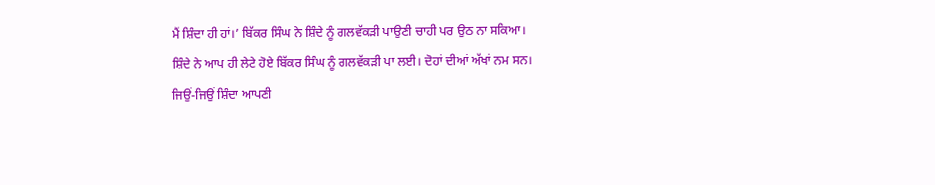ਮੈਂ ਸ਼ਿੰਦਾ ਹੀ ਹਾਂ।’ ਬਿੱਕਰ ਸਿੰਘ ਨੇ ਸ਼ਿੰਦੇ ਨੂੰ ਗਲਵੱਕੜੀ ਪਾਉਣੀ ਚਾਹੀ ਪਰ ਉਠ ਨਾ ਸਕਿਆ।
ਸ਼ਿੰਦੇ ਨੇ ਆਪ ਹੀ ਲੇਟੇ ਹੋਏ ਬਿੱਕਰ ਸਿੰਘ ਨੂੰ ਗਲਵੱਕੜੀ ਪਾ ਲਈ। ਦੋਹਾਂ ਦੀਆਂ ਅੱਖਾਂ ਨਮ ਸਨ।
ਜਿਉਂ-ਜਿਉਂ ਸ਼ਿੰਦਾ ਆਪਣੀ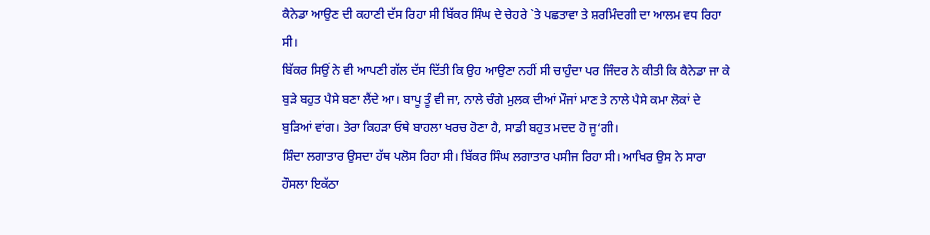ਕੈਨੇਡਾ ਆਉਣ ਦੀ ਕਹਾਣੀ ਦੱਸ ਰਿਹਾ ਸੀ ਬਿੱਕਰ ਸਿੰਘ ਦੇ ਚੇਹਰੇ `ਤੇ ਪਛਤਾਵਾ ਤੇ ਸ਼ਰਮਿੰਦਗੀ ਦਾ ਆਲਮ ਵਧ ਰਿਹਾ ਸੀ।
ਬਿੱਕਰ ਸਿਉਂ ਨੇ ਵੀ ਆਪਣੀ ਗੱਲ ਦੱਸ ਦਿੱਤੀ ਕਿ ਉਹ ਆਉਣਾ ਨਹੀਂ ਸੀ ਚਾਹੁੰਦਾ ਪਰ ਜਿੰਦਰ ਨੇ ਕੀਤੀ ਕਿ ਕੈਨੇਡਾ ਜਾ ਕੇ ਬੁੜੇ ਬਹੁਤ ਪੈਸੇ ਬਣਾ ਲੈਂਦੇ ਆ। ਬਾਪੂ ਤੂੰ ਵੀ ਜਾ, ਨਾਲੇ ਚੰਗੇ ਮੁਲਕ ਦੀਆਂ ਮੌਜਾਂ ਮਾਣ ਤੇ ਨਾਲੇ ਪੈਸੇ ਕਮਾ ਲੋਕਾਂ ਦੇ ਬੁੜਿਆਂ ਵਾਂਗ। ਤੇਰਾ ਕਿਹੜਾ ਓਥੇ ਬਾਹਲਾ ਖਰਚ ਹੋਣਾ ਹੈ, ਸਾਡੀ ਬਹੁਤ ਮਦਦ ਹੋ ਜੂ‘ਗੀ।
ਸ਼ਿੰਦਾ ਲਗਾਤਾਰ ਉਸਦਾ ਹੱਥ ਪਲੋਸ ਰਿਹਾ ਸੀ। ਬਿੱਕਰ ਸਿੰਘ ਲਗਾਤਾਰ ਪਸੀਜ ਰਿਹਾ ਸੀ। ਆਖਿਰ ਉਸ ਨੇ ਸਾਰਾ ਹੌਸਲਾ ਇਕੱਠਾ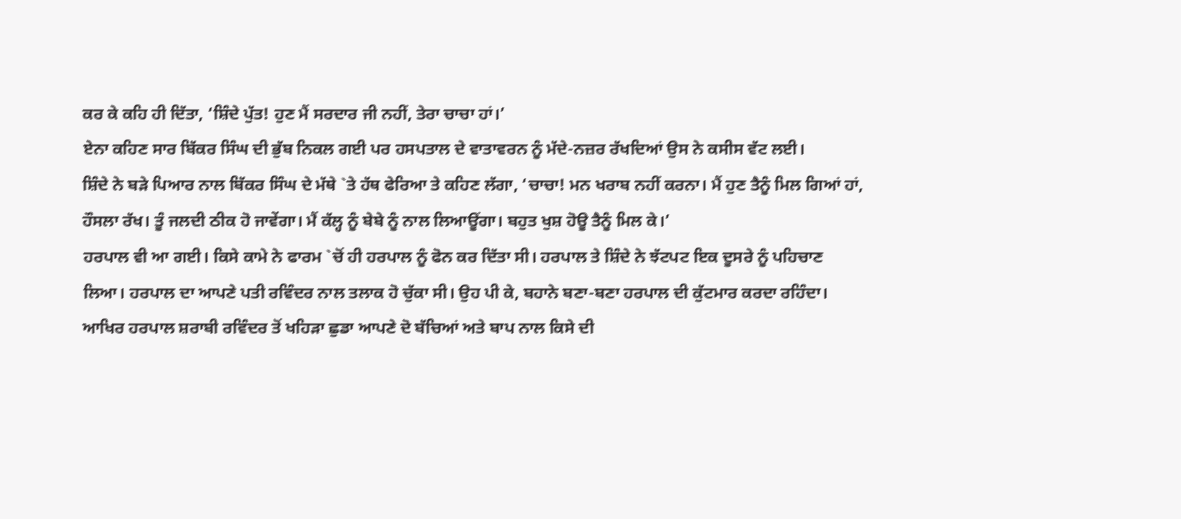ਕਰ ਕੇ ਕਹਿ ਹੀ ਦਿੱਤਾ, ‘ਸ਼ਿੰਦੇ ਪੁੱਤ! ਹੁਣ ਮੈਂ ਸਰਦਾਰ ਜੀ ਨਹੀਂ, ਤੇਰਾ ਚਾਚਾ ਹਾਂ।’
ਏਨਾ ਕਹਿਣ ਸਾਰ ਬਿੱਕਰ ਸਿੰਘ ਦੀ ਭੁੱਬ ਨਿਕਲ ਗਈ ਪਰ ਹਸਪਤਾਲ ਦੇ ਵਾਤਾਵਰਨ ਨੂੰ ਮੱਦੇ-ਨਜ਼ਰ ਰੱਖਦਿਆਂ ਉਸ ਨੇ ਕਸੀਸ ਵੱਟ ਲਈ।
ਸ਼ਿੰਦੇ ਨੇ ਬੜੇ ਪਿਆਰ ਨਾਲ ਬਿੱਕਰ ਸਿੰਘ ਦੇ ਮੱਥੇ `ਤੇ ਹੱਥ ਫੇਰਿਆ ਤੇ ਕਹਿਣ ਲੱਗਾ, ‘ਚਾਚਾ! ਮਨ ਖਰਾਬ ਨਹੀਂ ਕਰਨਾ। ਮੈਂ ਹੁਣ ਤੈਨੂੰ ਮਿਲ ਗਿਆਂ ਹਾਂ, ਹੌਸਲਾ ਰੱਖ। ਤੂੰ ਜਲਦੀ ਠੀਕ ਹੋ ਜਾਵੇਂਗਾ। ਮੈਂ ਕੱਲ੍ਹ ਨੂੰ ਬੇਬੇ ਨੂੰ ਨਾਲ ਲਿਆਊਂਗਾ। ਬਹੁਤ ਖੁਸ਼ ਹੋਊ ਤੈਨੂੰ ਮਿਲ ਕੇ।’
ਹਰਪਾਲ ਵੀ ਆ ਗਈ। ਕਿਸੇ ਕਾਮੇ ਨੇ ਫਾਰਮ `ਚੋਂ ਹੀ ਹਰਪਾਲ ਨੂੰ ਫੋਨ ਕਰ ਦਿੱਤਾ ਸੀ। ਹਰਪਾਲ ਤੇ ਸ਼ਿੰਦੇ ਨੇ ਝੱਟਪਟ ਇਕ ਦੂਸਰੇ ਨੂੰ ਪਹਿਚਾਣ ਲਿਆ। ਹਰਪਾਲ ਦਾ ਆਪਣੇ ਪਤੀ ਰਵਿੰਦਰ ਨਾਲ ਤਲਾਕ ਹੋ ਚੁੱਕਾ ਸੀ। ਉਹ ਪੀ ਕੇ, ਬਹਾਨੇ ਬਣਾ-ਬਣਾ ਹਰਪਾਲ ਦੀ ਕੁੱਟਮਾਰ ਕਰਦਾ ਰਹਿੰਦਾ। ਆਖਿਰ ਹਰਪਾਲ ਸ਼ਰਾਬੀ ਰਵਿੰਦਰ ਤੋਂ ਖਹਿੜਾ ਛੁਡਾ ਆਪਣੇ ਦੋ ਬੱਚਿਆਂ ਅਤੇ ਬਾਪ ਨਾਲ ਕਿਸੇ ਦੀ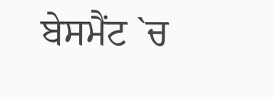ਬੇਸਮੈਂਟ `ਚ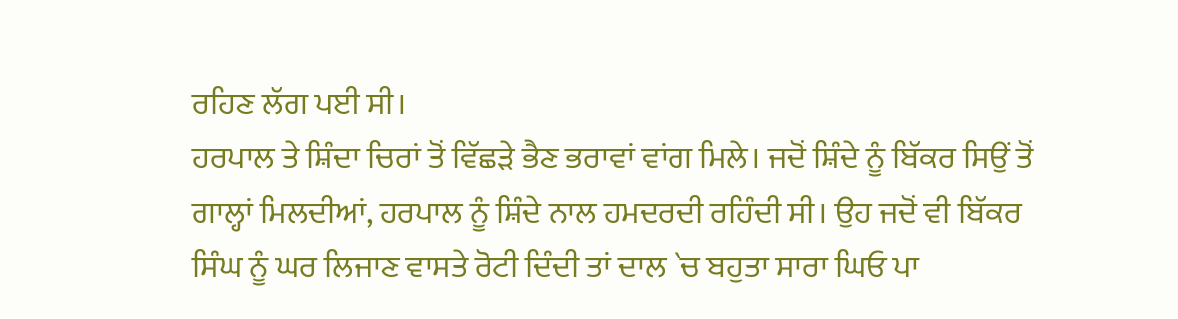ਰਹਿਣ ਲੱਗ ਪਈ ਸੀ।
ਹਰਪਾਲ ਤੇ ਸ਼ਿੰਦਾ ਚਿਰਾਂ ਤੋਂ ਵਿੱਛੜੇ ਭੈਣ ਭਰਾਵਾਂ ਵਾਂਗ ਮਿਲੇ। ਜਦੋਂ ਸ਼ਿੰਦੇ ਨੂੰ ਬਿੱਕਰ ਸਿਉਂ ਤੋਂ ਗਾਲ੍ਹਾਂ ਮਿਲਦੀਆਂ, ਹਰਪਾਲ ਨੂੰ ਸ਼ਿੰਦੇ ਨਾਲ ਹਮਦਰਦੀ ਰਹਿੰਦੀ ਸੀ। ਉਹ ਜਦੋਂ ਵੀ ਬਿੱਕਰ ਸਿੰਘ ਨੂੰ ਘਰ ਲਿਜਾਣ ਵਾਸਤੇ ਰੋਟੀ ਦਿੰਦੀ ਤਾਂ ਦਾਲ `ਚ ਬਹੁਤਾ ਸਾਰਾ ਘਿਓ ਪਾ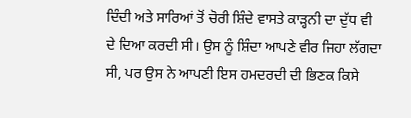ਦਿੰਦੀ ਅਤੇ ਸਾਰਿਆਂ ਤੋਂ ਚੋਰੀ ਸ਼ਿੰਦੇ ਵਾਸਤੇ ਕਾੜ੍ਹਨੀ ਦਾ ਦੁੱਧ ਵੀ ਦੇ ਦਿਆ ਕਰਦੀ ਸੀ। ਉਸ ਨੂੰ ਸ਼ਿੰਦਾ ਆਪਣੇ ਵੀਰ ਜਿਹਾ ਲੱਗਦਾ ਸੀ, ਪਰ ਉਸ ਨੇ ਆਪਣੀ ਇਸ ਹਮਦਰਦੀ ਦੀ ਭਿਣਕ ਕਿਸੇ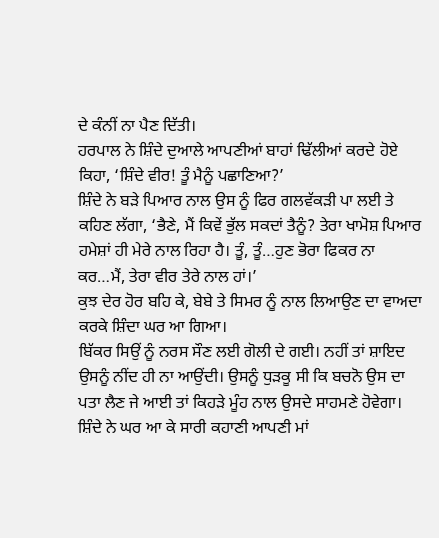ਦੇ ਕੰਨੀਂ ਨਾ ਪੈਣ ਦਿੱਤੀ।
ਹਰਪਾਲ ਨੇ ਸ਼ਿੰਦੇ ਦੁਆਲੇ ਆਪਣੀਆਂ ਬਾਹਾਂ ਢਿੱਲੀਆਂ ਕਰਦੇ ਹੋਏ ਕਿਹਾ, ‘ਸ਼ਿੰਦੇ ਵੀਰ! ਤੂੰ ਮੈਨੂੰ ਪਛਾਣਿਆ?’
ਸ਼ਿੰਦੇ ਨੇ ਬੜੇ ਪਿਆਰ ਨਾਲ ਉਸ ਨੂੰ ਫਿਰ ਗਲਵੱਕੜੀ ਪਾ ਲਈ ਤੇ ਕਹਿਣ ਲੱਗਾ, ‘ਭੈਣੇ, ਮੈਂ ਕਿਵੇਂ ਭੁੱਲ ਸਕਦਾਂ ਤੈਨੂੰ? ਤੇਰਾ ਖਾਮੋਸ਼ ਪਿਆਰ ਹਮੇਸ਼ਾਂ ਹੀ ਮੇਰੇ ਨਾਲ ਰਿਹਾ ਹੈ। ਤੂੰ, ਤੂੰ…ਹੁਣ ਭੋਰਾ ਫਿਕਰ ਨਾ ਕਰ…ਮੈਂ, ਤੇਰਾ ਵੀਰ ਤੇਰੇ ਨਾਲ ਹਾਂ।’
ਕੁਝ ਦੇਰ ਹੋਰ ਬਹਿ ਕੇ, ਬੇਬੇ ਤੇ ਸਿਮਰ ਨੂੰ ਨਾਲ ਲਿਆਉਣ ਦਾ ਵਾਅਦਾ ਕਰਕੇ ਸ਼ਿੰਦਾ ਘਰ ਆ ਗਿਆ।
ਬਿੱਕਰ ਸਿਉਂ ਨੂੰ ਨਰਸ ਸੌਣ ਲਈ ਗੋਲੀ ਦੇ ਗਈ। ਨਹੀਂ ਤਾਂ ਸ਼ਾਇਦ ਉਸਨੂੰ ਨੀਂਦ ਹੀ ਨਾ ਆਉਂਦੀ। ਉਸਨੂੰ ਧੁੜਕੂ ਸੀ ਕਿ ਬਚਨੋ ਉਸ ਦਾ ਪਤਾ ਲੈਣ ਜੇ ਆਈ ਤਾਂ ਕਿਹੜੇ ਮੂੰਹ ਨਾਲ ਉਸਦੇ ਸਾਹਮਣੇ ਹੋਵੇਗਾ।
ਸ਼ਿੰਦੇ ਨੇ ਘਰ ਆ ਕੇ ਸਾਰੀ ਕਹਾਣੀ ਆਪਣੀ ਮਾਂ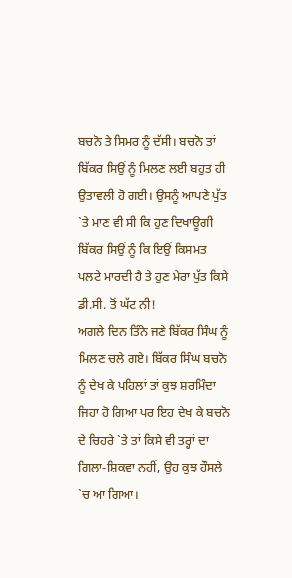ਬਚਨੋ ਤੇ ਸਿਮਰ ਨੂੰ ਦੱਸੀ। ਬਚਨੋ ਤਾਂ ਬਿੱਕਰ ਸਿਉਂ ਨੂੰ ਮਿਲਣ ਲਈ ਬਹੁਤ ਹੀ ਉਤਾਵਲੀ ਹੋ ਗਈ। ਉਸਨੂੰ ਆਪਣੇ ਪੁੱਤ `ਤੇ ਮਾਣ ਵੀ ਸੀ ਕਿ ਹੁਣ ਦਿਖਾਊਗੀ ਬਿੱਕਰ ਸਿਉਂ ਨੂੰ ਕਿ ਇਉਂ ਕਿਸਮਤ ਪਲਟੇ ਮਾਰਦੀ ਹੈ ਤੇ ਹੁਣ ਮੇਰਾ ਪੁੱਤ ਕਿਸੇ ਡੀ.ਸੀ. ਤੋਂ ਘੱਟ ਨੀ!
ਅਗਲੇ ਦਿਨ ਤਿੰਨੇ ਜਣੇ ਬਿੱਕਰ ਸਿੰਘ ਨੂੰ ਮਿਲਣ ਚਲੇ ਗਏ। ਬਿੱਕਰ ਸਿੰਘ ਬਚਨੋ ਨੂੰ ਦੇਖ ਕੇ ਪਹਿਲਾਂ ਤਾਂ ਕੁਝ ਸ਼ਰਮਿੰਦਾ ਜਿਹਾ ਹੋ ਗਿਆ ਪਰ ਇਹ ਦੇਖ ਕੇ ਬਚਨੋ ਦੇ ਚਿਹਰੇ `ਤੇ ਤਾਂ ਕਿਸੇ ਵੀ ਤਰ੍ਹਾਂ ਦਾ ਗਿਲਾ-ਸ਼ਿਕਵਾ ਨਹੀਂ, ਉਹ ਕੁਝ ਹੌਸਲੇ `ਚ ਆ ਗਿਆ।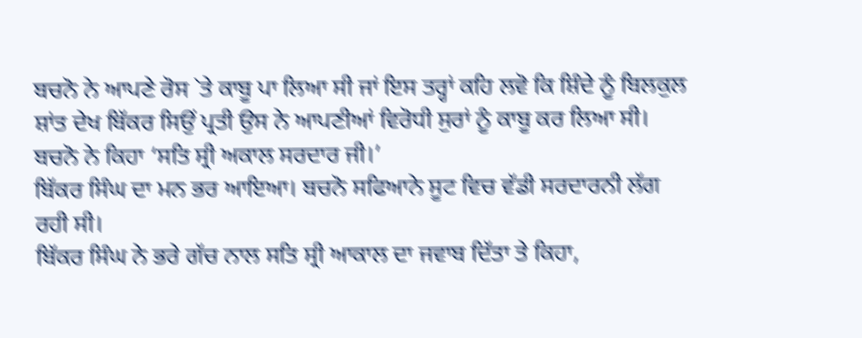ਬਚਨੋ ਨੇ ਆਪਣੇ ਰੋਸ `ਤੇ ਕਾਬੂ ਪਾ ਲਿਆ ਸੀ ਜਾਂ ਇਸ ਤਰ੍ਹਾਂ ਕਹਿ ਲਵੋ ਕਿ ਸ਼ਿੰਦੇ ਨੂੰ ਬਿਲਕੁਲ ਸ਼ਾਂਤ ਦੇਖ ਬਿੱਕਰ ਸਿਉਂ ਪ੍ਰਤੀ ਉਸ ਨੇ ਆਪਣੀਆਂ ਵਿਰੋਧੀ ਸੁਰਾਂ ਨੂੰ ਕਾਬੂ ਕਰ ਲਿਆ ਸੀ।
ਬਚਨੋ ਨੇ ਕਿਹਾ ‘ਸਤਿ ਸ੍ਰੀ ਅਕਾਲ ਸਰਦਾਰ ਜੀ।’
ਬਿੱਕਰ ਸਿੰਘ ਦਾ ਮਨ ਭਰ ਆਇਆ। ਬਚਨੋ ਸਫਿਆਨੇ ਸੂਟ ਵਿਚ ਵੱਡੀ ਸਰਦਾਰਨੀ ਲੱਗ ਰਹੀ ਸੀ।
ਬਿੱਕਰ ਸਿੰਘ ਨੇ ਭਰੇ ਗੱਚ ਨਾਲ ਸਤਿ ਸ੍ਰੀ ਆਕਾਲ ਦਾ ਜਵਾਬ ਦਿੱਤਾ ਤੇ ਕਿਹਾ,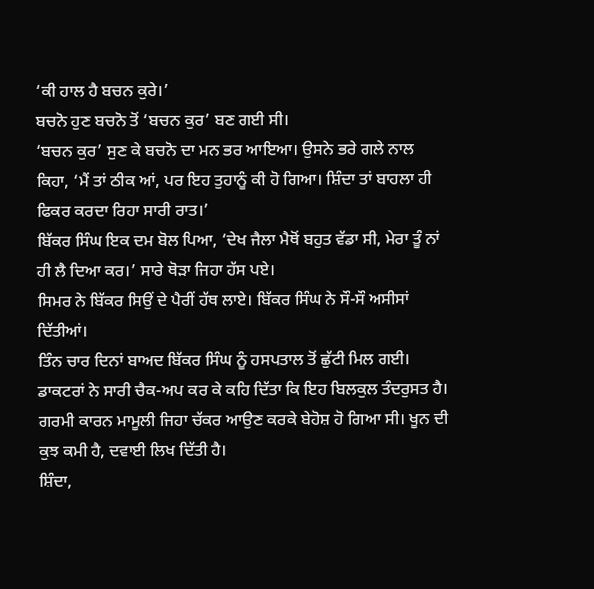‘ਕੀ ਹਾਲ ਹੈ ਬਚਨ ਕੁਰੇ।’
ਬਚਨੋ ਹੁਣ ਬਚਨੋ ਤੋਂ ‘ਬਚਨ ਕੁਰ’ ਬਣ ਗਈ ਸੀ।
‘ਬਚਨ ਕੁਰ’ ਸੁਣ ਕੇ ਬਚਨੋ ਦਾ ਮਨ ਭਰ ਆਇਆ। ਉਸਨੇ ਭਰੇ ਗਲੇ ਨਾਲ ਕਿਹਾ, ‘ਮੈਂ ਤਾਂ ਠੀਕ ਆਂ, ਪਰ ਇਹ ਤੁਹਾਨੂੰ ਕੀ ਹੋ ਗਿਆ। ਸ਼ਿੰਦਾ ਤਾਂ ਬਾਹਲਾ ਹੀ ਫਿਕਰ ਕਰਦਾ ਰਿਹਾ ਸਾਰੀ ਰਾਤ।’
ਬਿੱਕਰ ਸਿੰਘ ਇਕ ਦਮ ਬੋਲ ਪਿਆ, ‘ਦੇਖ ਜੈਲਾ ਮੈਥੋਂ ਬਹੁਤ ਵੱਡਾ ਸੀ, ਮੇਰਾ ਤੂੰ ਨਾਂ ਹੀ ਲੈ ਦਿਆ ਕਰ।’ ਸਾਰੇ ਥੋੜਾ ਜਿਹਾ ਹੱਸ ਪਏ।
ਸਿਮਰ ਨੇ ਬਿੱਕਰ ਸਿਉਂ ਦੇ ਪੈਰੀਂ ਹੱਥ ਲਾਏ। ਬਿੱਕਰ ਸਿੰਘ ਨੇ ਸੌ-ਸੌ ਅਸੀਸਾਂ ਦਿੱਤੀਆਂ।
ਤਿੰਨ ਚਾਰ ਦਿਨਾਂ ਬਾਅਦ ਬਿੱਕਰ ਸਿੰਘ ਨੂੰ ਹਸਪਤਾਲ ਤੋਂ ਛੁੱਟੀ ਮਿਲ ਗਈ। ਡਾਕਟਰਾਂ ਨੇ ਸਾਰੀ ਚੈਕ-ਅਪ ਕਰ ਕੇ ਕਹਿ ਦਿੱਤਾ ਕਿ ਇਹ ਬਿਲਕੁਲ ਤੰਦਰੁਸਤ ਹੈ। ਗਰਮੀ ਕਾਰਨ ਮਾਮੂਲੀ ਜਿਹਾ ਚੱਕਰ ਆਉਣ ਕਰਕੇ ਬੇਹੋਸ਼ ਹੋ ਗਿਆ ਸੀ। ਖੂਨ ਦੀ ਕੁਝ ਕਮੀ ਹੈ, ਦਵਾਈ ਲਿਖ ਦਿੱਤੀ ਹੈ।
ਸ਼ਿੰਦਾ,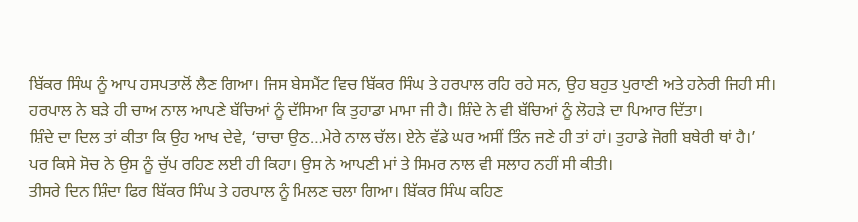ਬਿੱਕਰ ਸਿੰਘ ਨੂੰ ਆਪ ਹਸਪਤਾਲੋਂ ਲੈਣ ਗਿਆ। ਜਿਸ ਬੇਸਮੈਂਟ ਵਿਚ ਬਿੱਕਰ ਸਿੰਘ ਤੇ ਹਰਪਾਲ ਰਹਿ ਰਹੇ ਸਨ, ਉਹ ਬਹੁਤ ਪੁਰਾਣੀ ਅਤੇ ਹਨੇਰੀ ਜਿਹੀ ਸੀ।
ਹਰਪਾਲ ਨੇ ਬੜੇ ਹੀ ਚਾਅ ਨਾਲ ਆਪਣੇ ਬੱਚਿਆਂ ਨੂੰ ਦੱਸਿਆ ਕਿ ਤੁਹਾਡਾ ਮਾਮਾ ਜੀ ਹੈ। ਸ਼ਿੰਦੇ ਨੇ ਵੀ ਬੱਚਿਆਂ ਨੂੰ ਲੋਹੜੇ ਦਾ ਪਿਆਰ ਦਿੱਤਾ।
ਸ਼ਿੰਦੇ ਦਾ ਦਿਲ ਤਾਂ ਕੀਤਾ ਕਿ ਉਹ ਆਖ ਦੇਵੇ, ‘ਚਾਚਾ ਉਠ…ਮੇਰੇ ਨਾਲ ਚੱਲ। ਏਨੇ ਵੱਡੇ ਘਰ ਅਸੀਂ ਤਿੰਨ ਜਣੇ ਹੀ ਤਾਂ ਹਾਂ। ਤੁਹਾਡੇ ਜੋਗੀ ਬਥੇਰੀ ਥਾਂ ਹੈ।’
ਪਰ ਕਿਸੇ ਸੋਚ ਨੇ ਉਸ ਨੂੰ ਚੁੱਪ ਰਹਿਣ ਲਈ ਹੀ ਕਿਹਾ। ਉਸ ਨੇ ਆਪਣੀ ਮਾਂ ਤੇ ਸਿਮਰ ਨਾਲ ਵੀ ਸਲਾਹ ਨਹੀਂ ਸੀ ਕੀਤੀ।
ਤੀਸਰੇ ਦਿਨ ਸ਼ਿੰਦਾ ਫਿਰ ਬਿੱਕਰ ਸਿੰਘ ਤੇ ਹਰਪਾਲ ਨੂੰ ਮਿਲਣ ਚਲਾ ਗਿਆ। ਬਿੱਕਰ ਸਿੰਘ ਕਹਿਣ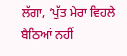ਲੱਗਾ, ‘ਪੁੱਤ ਮੇਰਾ ਵਿਹਲੇ ਬੈਠਿਆਂ ਨਹੀਂ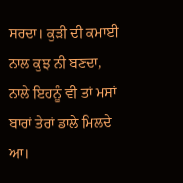ਸਰਦਾ। ਕੁੜੀ ਦੀ ਕਮਾਈ ਨਾਲ ਕੁਝ ਨੀ ਬਣਦਾ, ਨਾਲੇ ਇਹਨੂੰ ਵੀ ਤਾਂ ਮਸਾਂ ਬਾਰਾਂ ਤੇਰਾਂ ਡਾਲੇ ਮਿਲਦੇ ਆ।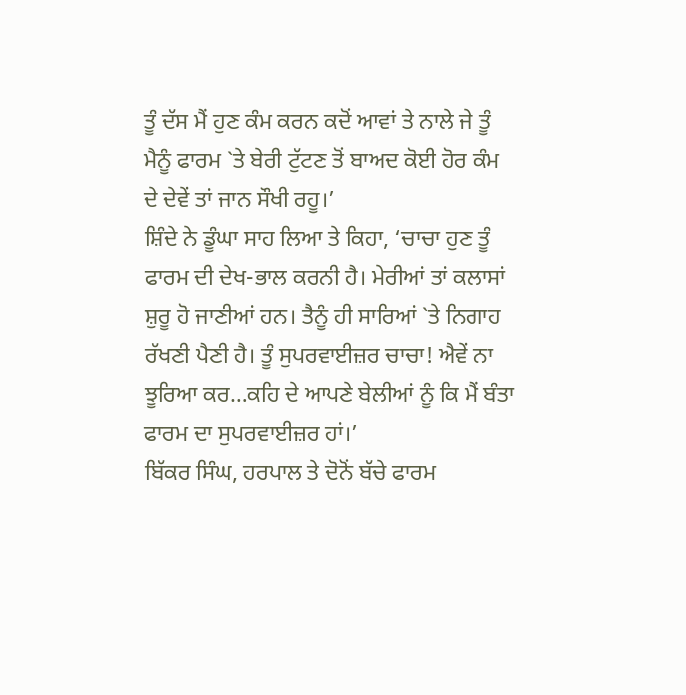ਤੂੰ ਦੱਸ ਮੈਂ ਹੁਣ ਕੰਮ ਕਰਨ ਕਦੋਂ ਆਵਾਂ ਤੇ ਨਾਲੇ ਜੇ ਤੂੰ ਮੈਨੂੰ ਫਾਰਮ `ਤੇ ਬੇਰੀ ਟੁੱਟਣ ਤੋਂ ਬਾਅਦ ਕੋਈ ਹੋਰ ਕੰਮ ਦੇ ਦੇਵੇਂ ਤਾਂ ਜਾਨ ਸੌਖੀ ਰਹੂ।’
ਸ਼ਿੰਦੇ ਨੇ ਡੂੰਘਾ ਸਾਹ ਲਿਆ ਤੇ ਕਿਹਾ, ‘ਚਾਚਾ ਹੁਣ ਤੂੰ ਫਾਰਮ ਦੀ ਦੇਖ-ਭਾਲ ਕਰਨੀ ਹੈ। ਮੇਰੀਆਂ ਤਾਂ ਕਲਾਸਾਂ ਸ਼ੁਰੂ ਹੋ ਜਾਣੀਆਂ ਹਨ। ਤੈਨੂੰ ਹੀ ਸਾਰਿਆਂ `ਤੇ ਨਿਗਾਹ ਰੱਖਣੀ ਪੈਣੀ ਹੈ। ਤੂੰ ਸੁਪਰਵਾਈਜ਼ਰ ਚਾਚਾ! ਐਵੇਂ ਨਾ ਝੂਰਿਆ ਕਰ…ਕਹਿ ਦੇ ਆਪਣੇ ਬੇਲੀਆਂ ਨੂੰ ਕਿ ਮੈਂ ਬੰਤਾ ਫਾਰਮ ਦਾ ਸੁਪਰਵਾਈਜ਼ਰ ਹਾਂ।’
ਬਿੱਕਰ ਸਿੰਘ, ਹਰਪਾਲ ਤੇ ਦੋਨੋਂ ਬੱਚੇ ਫਾਰਮ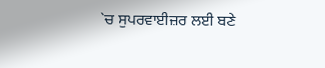`ਚ ਸੁਪਰਵਾਈਜ਼ਰ ਲਈ ਬਣੇ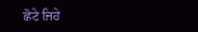ਛੋਟੇ ਜਿਹੇ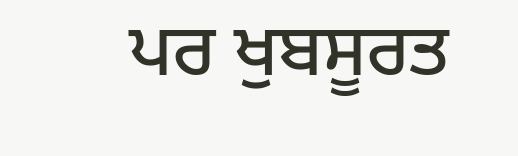ਪਰ ਖੁਬਸੂਰਤ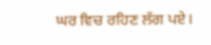ਘਰ ਵਿਚ ਰਹਿਣ ਲੱਗ ਪਏ।